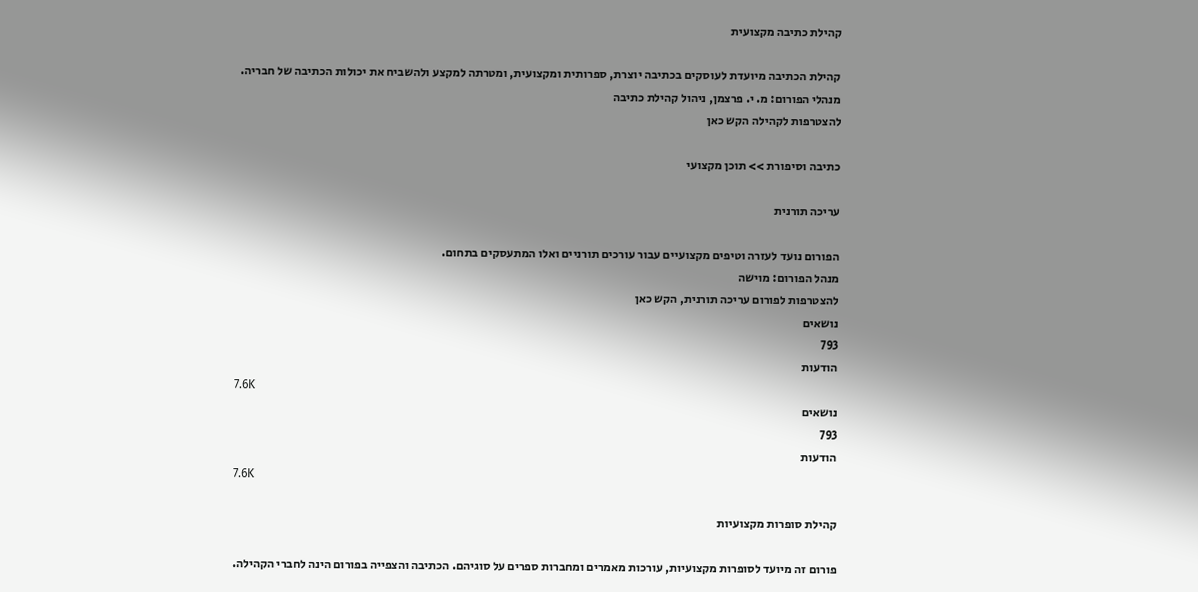קהילת כתיבה מקצועית

קהילת הכתיבה מיועדת לעוסקים בכתיבה יוצרת, ספרותית ומקצועית, ומטרתה למקצע ולהשביח את יכולות הכתיבה של חבריה.
מנהלי הפורום: מ. י. פרצמן, ניהול קהילת כתיבה
להצטרפות לקהילה הקש כאן

כתיבה וסיפורת >> תוכן מקצועי

עריכה תורנית

הפורום נועד לעזרה וטיפים מקצועיים עבור עורכים תורניים ואלו המתעסקים בתחום.
מנהל הפורום: מוישה
להצטרפות לפורום עריכה תורנית, הקש כאן
נושאים
793
הודעות
7.6K
נושאים
793
הודעות
7.6K

קהילת סופרות מקצועיות

פורום זה מיועד לסופרות מקצועיות, עורכות מאמרים ומחברות ספרים על סוגיהם. הכתיבה והצפייה בפורום הינה לחברי הקהילה.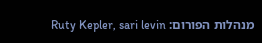מנהלות הפורום: Ruty Kepler, sari levin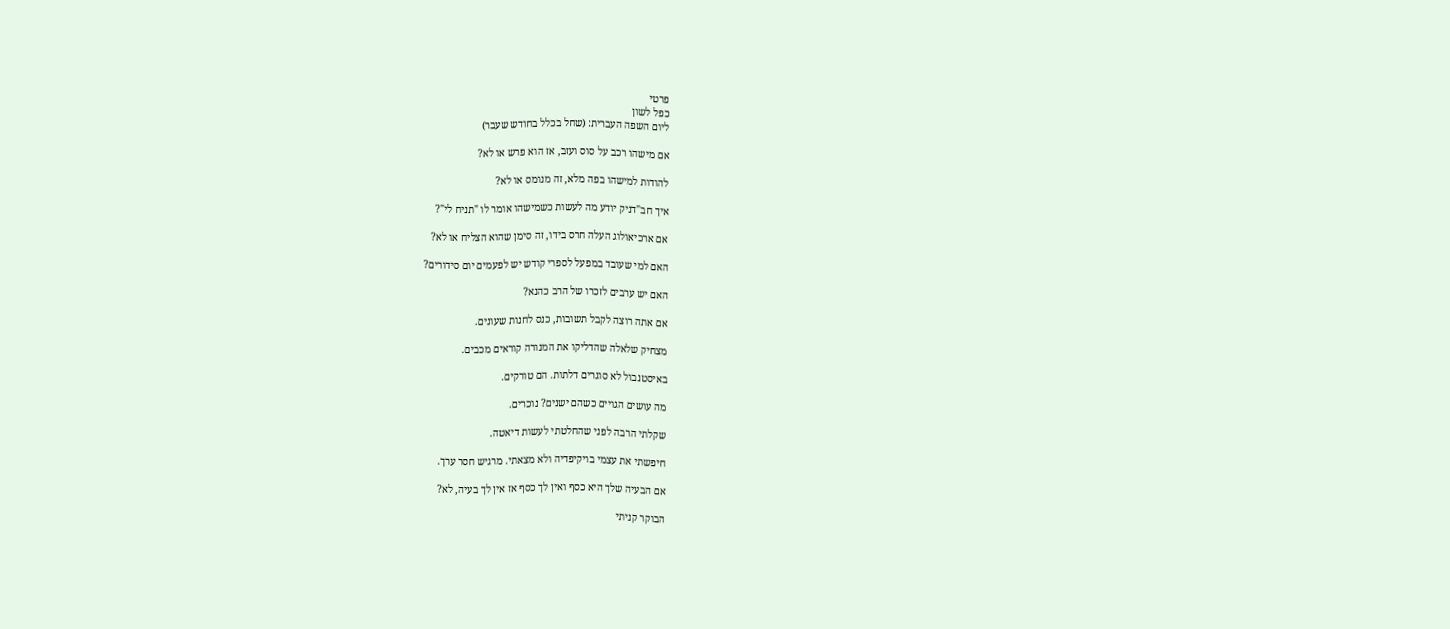פרטי
כפל לשון
ליום השפה העברית: (שחל בכלל בחודש שעבר)

אם מישהו רכב על סוס ועזב, אז הוא פרש או לא?

להודות למישהו בפה מלא, זה מנומס או לא?

איך חב"דניק יודע מה לעשות כשמישהו אומר לו "תניח לי"?

אם ארכיאולוג העלה חרס בידו, זה סימן שהוא הצליח או לא?

האם למי שעובד במפעל לספרי קודש יש לפעמים יום סידורים?

האם יש ערבים לזכרו של הרב כהנא?

אם אתה רוצה לקבל תשובות, כנס לחנות שעונים.

מצחיק שלאלה שהדליקו את המנורה קוראים מכבים.

באיסטנבול לא סוגרים דלתות. הם טורקים.

מה עושים הגויים כשהם ישנים? נוכרים.

שקלתי הרבה לפני שהחלטתי לעשות דיאטה.

חיפשתי את עצמי בויקיפדיה ולא מצאתי. מרגיש חסר ערך.

אם הבעיה שלך היא כסף ואין לך כסף אז אין לך בעיה, לא?

הבוקר קניתי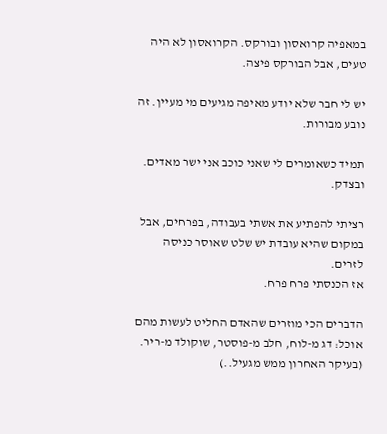במאפיה קרואסון ובורקס. הקרואסון לא היה טעים, אבל הבורקס פיצה.

יש לי חבר שלא יודע מאיפה מגיעים מי מעיין. זה נובע מבורות.

תמיד כשאומרים לי שאני כוכב אני ישר מאדים. ובצדק.

רציתי להפתיע את אשתי בעבודה, בפרחים, אבל במקום שהיא עובדת יש שלט שאוסר כניסה לזרים.
אז הכנסתי פרח פרח.

הדברים הכי מוזרים שהאדם החליט לעשות מהם אוכל: דג מ-לוח, חלב מ-פוסטר, שוקולד מ-ריר.
(בעיקר האחרון ממש מגעיל..)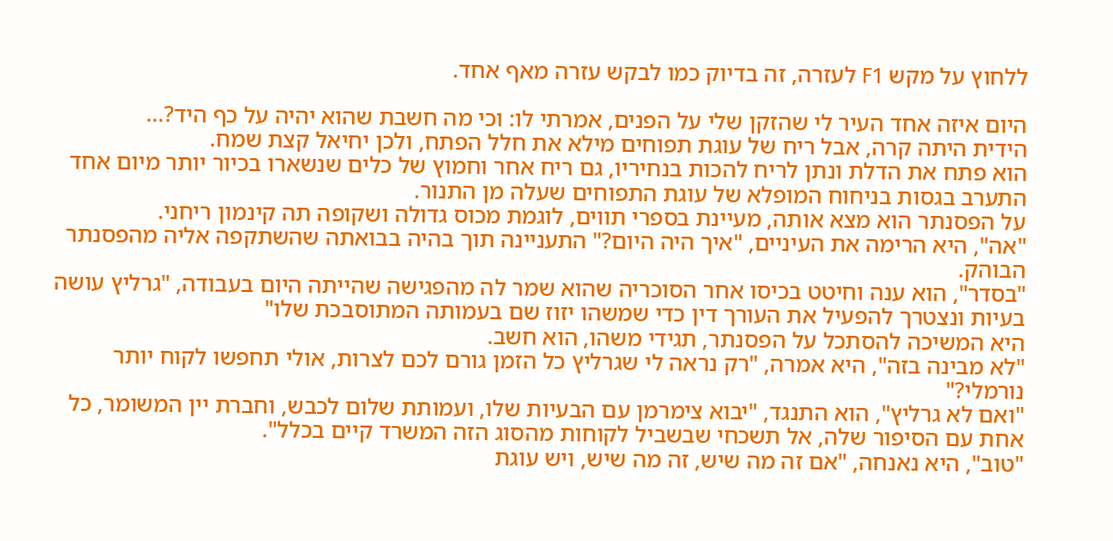ללחוץ על מקש F1 לעזרה, זה בדיוק כמו לבקש עזרה מאף אחד.

היום איזה אחד העיר לי שהזקן שלי על הפנים, אמרתי לו: וכי מה חשבת שהוא יהיה על כף היד?...
הידית היתה קרה, אבל ריח של עוגת תפוחים מילא את חלל הפתח, ולכן יחיאל קצת שמח.
הוא פתח את הדלת ונתן לריח להכות בנחיריו, גם ריח אחר וחמוץ של כלים שנשארו בכיור יותר מיום אחד התערב בגסות בניחוח המופלא של עוגת התפוחים שעלה מן התנור.
על הפסנתר הוא מצא אותה, מעיינת בספרי תווים, לוגמת מכוס גדולה ושקופה תה קינמון ריחני.
"אה", היא הרימה את העיניים, "איך היה היום?" התעניינה תוך בהיה בבואתה שהשתקפה אליה מהפסנתר הבוהק.
"בסדר", הוא ענה וחיטט בכיסו אחר הסוכריה שהוא שמר לה מהפגישה שהייתה היום בעבודה, "גרליץ עושה בעיות ונצטרך להפעיל את העורך דין כדי שמשהו יזוז שם בעמותה המתוסבכת שלו"
היא המשיכה להסתכל על הפסנתר, תגידי משהו, הוא חשב.
"לא מבינה בזה", היא אמרה, "רק נראה לי שגרליץ כל הזמן גורם לכם לצרות, אולי תחפשו לקוח יותר נורמלי?"
"ואם לא גרליץ", הוא התנגד, "יבוא צימרמן עם הבעיות שלו, ועמותת שלום לכבש, וחברת יין המשומר, כל אחת עם הסיפור שלה, אל תשכחי שבשביל לקוחות מהסוג הזה המשרד קיים בכלל".
"טוב", היא נאנחה, "אם זה מה שיש, זה מה שיש, ויש עוגת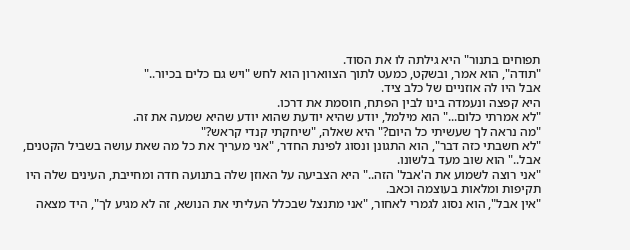תפוחים בתנור" היא גילתה לו את הסוד.
"תודה", הוא אמר, ובשקט, כמעט לתוך הצווארון הוא לחש "ויש גם כלים בכיור.."
אבל היו לה אוזניים של כלב ציד.
היא קפצה ונעמדה בינו לבין הפתח, חוסמת את דרכו.
"לא אמרתי כלום..." הוא מילמל, יודע שהיא יודעת שהוא יודע שהיא שמעה את זה.
"מה נראה לך שעשיתי כל היום?" היא שאלה, "שיחקתי קנדי קראש?"
"לא חשבתי כזה דבר", הוא התגונן ונסוג לפינת החדר, "אני מעריך את כל מה שאת עושה בשביל הקטנים, אבל.." הוא שוב מעד בלשונו.
"אני רוצה לשמוע את ה'אבל' הזה.." היא הצביעה על האוזן שלה בתנועה חדה ומחייבת, העינים שלה היו תקיפות ומלאות בעוצמה וכאב.
"אין אבל", הוא נסוג לגמרי לאחור, "אני מתנצל שבכלל העליתי את הנושא, זה לא מגיע לך", היד מצאה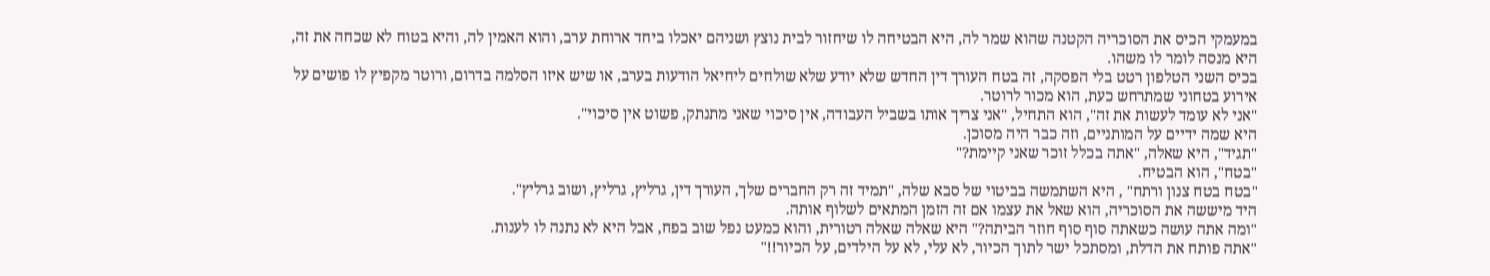במעמקי הכיס את הסוכריה הקטנה שהוא שמר לה, היא הבטיחה לו שיחזור לבית נוצץ ושניהם יאכלו ביחד ארוחת ערב, והוא האמין לה, והיא בטוח לא שכחה את זה, היא מנסה לומר לו משהו.
בכיס השני הטלפון רטט בלי הפסקה, זה בטח העורך דין החדש שלא יודע שלא שולחים ליחיאל הודעות בערב, או שיש איזו הסלמה בדרום, ורוטר מקפיץ לו פושים על אירוע בטחוני שמתרחש כעת, הוא מכור לרוטר.
"אני לא עומד לעשות את זה", הוא התחיל, "אני צריך אותו בשביל העבודה, אין סיכוי שאני מתנתק, פשוט אין סיכוי".
היא שמה ידיים על המותניים, וזה כבר היה מסוכן.
"תגיד", היא שאלה, "אתה בכלל זוכר שאני קיימת?"
"בטח", הוא הבטיח.
"בטח בטח צנון ורתח" , היא השתמשה בביטוי של סבא שלה, "תמיד זה רק החברים שלך, העורך דין, גרליץ, גרליץ, ושוב גרליץ".
היד מיששה את הסוכריה, הוא שאל את עצמו אם זה הזמן המתאים לשלוף אותה.
"ומה אתה עושה כשאתה סוף סוף חוזר הביתה?" היא שאלה שאלה רטורית, והוא כמעט נפל שוב בפח, אבל היא לא נתנה לו לענות.
"אתה פותח את הדלת, ומסתכל ישר לתוך הכיור, לא עלי, לא על הילדים, על הכיור!!"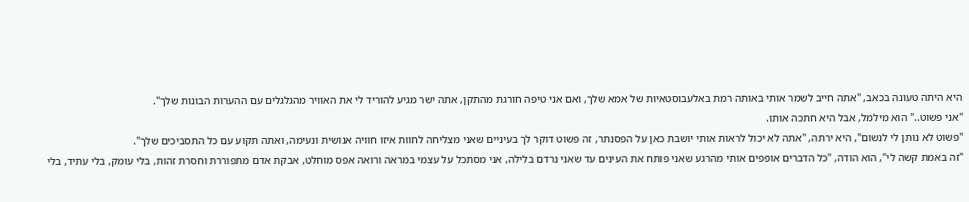היא היתה טעונה בכאב, "אתה חייב לשמר אותי באותה רמת באלעבוסטאיות של אמא שלך, ואם אני טיפה חורגת מהתקן, אתה ישר מגיע להוריד לי את האוויר מהגלגלים עם ההערות הבונות שלך".
"אני פשוט.." הוא מילמל, אבל היא חתכה אותו.
"פשוט לא נותן לי לנשום", היא ירתה, "אתה לא יכול לראות אותי יושבת כאן על הפסנתר, זה פשוט דוקר לך בעיניים שאני מצליחה לחוות איזו חוויה אנושית ונעימה, ואתה תקוע עם כל התסביכים שלך".
"זה באמת קשה לי", הוא הודה, "כל הדברים אופפים אותי מהרגע שאני פותח את העינים עד שאני נרדם בלילה, אני מסתכל על עצמי במראה ורואה אפס מוחלט, אבקת אדם מתפוררת וחסרת זהות, בלי עומק, בלי עתיד, בלי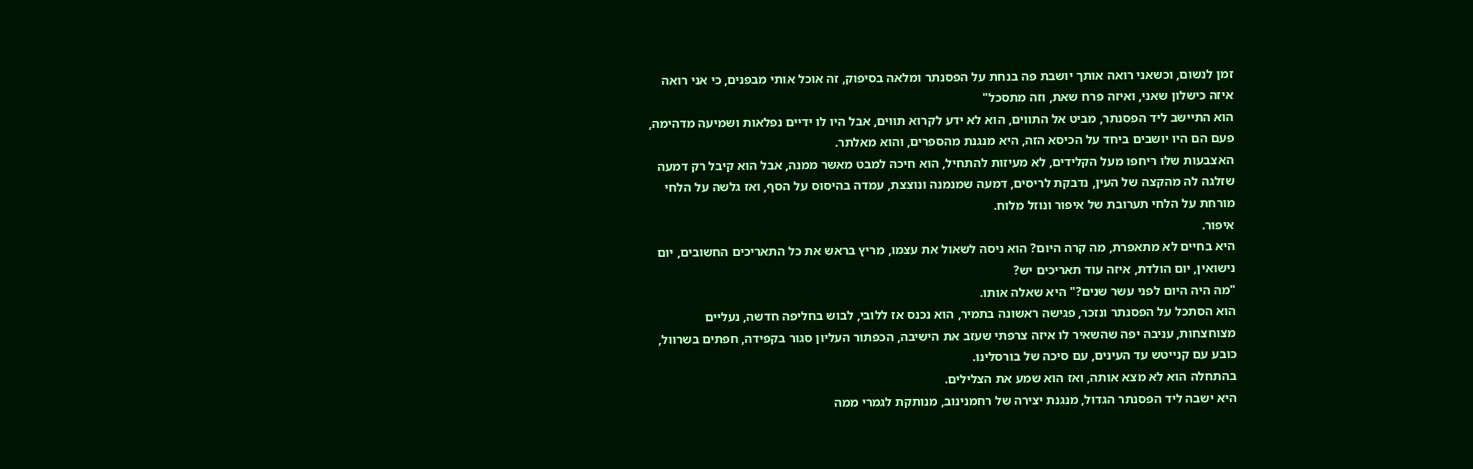זמן לנשום, וכשאני רואה אותך יושבת פה בנחת על הפסנתר ומלאה בסיפוק, זה אוכל אותי מבפנים, כי אני רואה איזה כישלון שאני, ואיזה פרח שאת, וזה מתסכל"
הוא התיישב ליד הפסנתר, מביט אל התווים, הוא לא ידע לקרוא תווים, אבל היו לו ידיים נפלאות ושמיעה מדהימה, פעם הם היו יושבים ביחד על הכיסא הזה, היא מנגנת מהספרים, והוא מאלתר.
האצבעות שלו ריחפו מעל הקלידים, לא מעיזות להתחיל, הוא חיכה למבט מאשר ממנה, אבל הוא קיבל רק דמעה שזלגה לה מהקצה של העין, נדבקת לריסים, דמעה שמנמנה ונוצצת, עמדה בהיסוס על הסף, ואז גלשה על הלחי מורחת על הלחי תערובת של איפור ונוזל מלוח.
איפור.
היא בחיים לא מתאפרת, מה קרה היום? הוא ניסה לשאול את עצמו, מריץ בראש את כל התאריכים החשובים, יום נישואין, יום הולדת, איזה עוד תאריכים יש?
"מה היה היום לפני עשר שנים?" היא שאלה אותו.
הוא הסתכל על הפסנתר ונזכר, פגישה ראשונה בתמיר, הוא נכנס אז ללובי, לבוש בחליפה חדשה, נעליים מצוחצחות, עניבה יפה שהשאיר לו איזה צרפתי שעזב את הישיבה, הכפתור העליון סגור בקפידה, חפתים בשרוול, כובע עם קנייטש עד העינים, עם סיכה של בורסלינו.
בהתחלה הוא לא מצא אותה, ואז הוא שמע את הצלילים.
היא ישבה ליד הפסנתר הגדול, מנגנת יצירה של רחמנינוב, מנותקת לגמרי ממה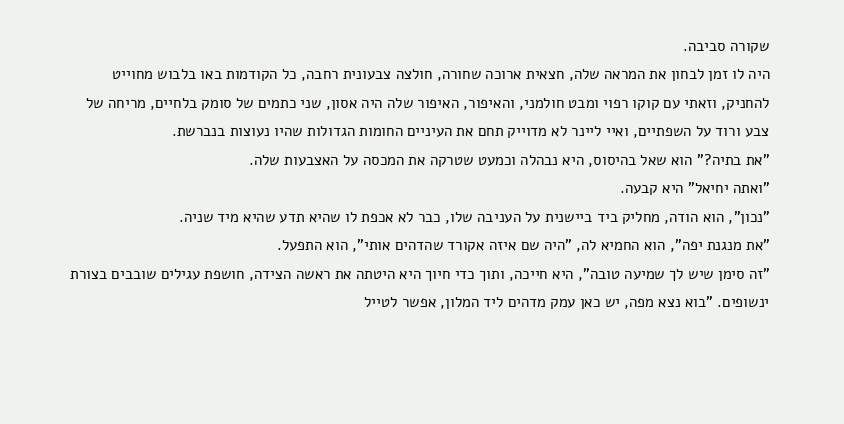שקורה סביבה.
היה לו זמן לבחון את המראה שלה, חצאית ארוכה שחורה, חולצה צבעונית רחבה, כל הקודמות באו בלבוש מחוייט להחניק, וזאתי עם קוקו רפוי ומבט חולמני, והאיפור, האיפור שלה היה אסון, שני כתמים של סומק בלחיים, מריחה של צבע ורוד על השפתיים, ואיי ליינר לא מדוייק תחם את העיניים החומות הגדולות שהיו נעוצות בנברשת.
"את בתיה?" הוא שאל בהיסוס, היא נבהלה וכמעט שטרקה את המכסה על האצבעות שלה.
"ואתה יחיאל" היא קבעה.
"נכון", הוא הודה, מחליק ביד ביישנית על העניבה שלו, כבר לא אכפת לו שהיא תדע שהיא מיד שניה.
"את מנגנת יפה", הוא החמיא לה, "היה שם איזה אקורד שהדהים אותי", הוא התפעל.
"זה סימן שיש לך שמיעה טובה", היא חייכה, ותוך כדי חיוך היא היטתה את ראשה הצידה, חושפת עגילים שובבים בצורת ינשופים. "בוא נצא מפה, יש כאן עמק מדהים ליד המלון, אפשר לטייל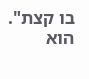בו קצת".
הוא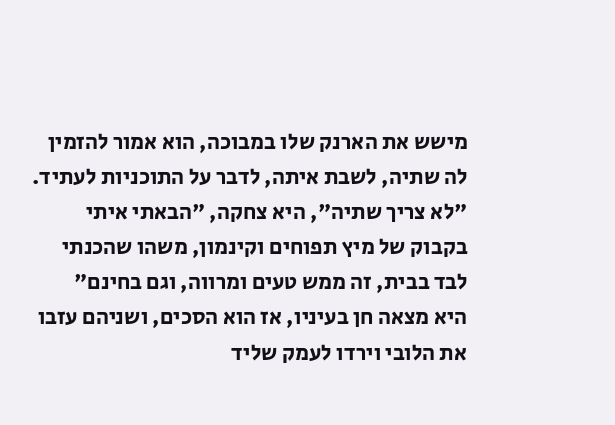מישש את הארנק שלו במבוכה, הוא אמור להזמין לה שתיה, לשבת איתה, לדבר על התוכניות לעתיד.
"לא צריך שתיה", היא צחקה, "הבאתי איתי בקבוק של מיץ תפוחים וקינמון, משהו שהכנתי לבד בבית, זה ממש טעים ומרווה, וגם בחינם"
היא מצאה חן בעיניו, אז הוא הסכים, ושניהם עזבו את הלובי וירדו לעמק שליד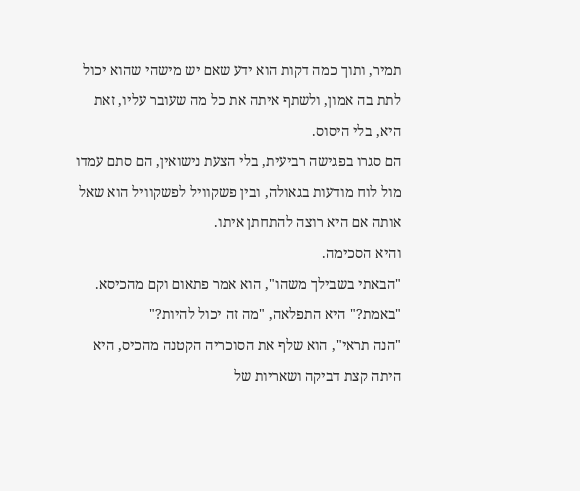תמיר, ותוך כמה דקות הוא ידע שאם יש מישהי שהוא יכול לתת בה אמון, ולשתף איתה את כל מה שעובר עליו, זאת היא, בלי היסוס.
הם סגרו בפגישה רביעית, בלי הצעת נישואין, הם סתם עמדו מול לוח מודעות בגאולה, ובין פשקוויל לפשקוויל הוא שאל אותה אם היא רוצה להתחתן איתו.
והיא הסכימה.
"הבאתי בשבילך משהו", הוא אמר פתאום וקם מהכיסא.
"באמת?" היא התפלאה, "מה זה יכול להיות?"
"הנה תראי", הוא שלף את הסוכריה הקטנה מהכיס, היא היתה קצת דביקה ושאריות של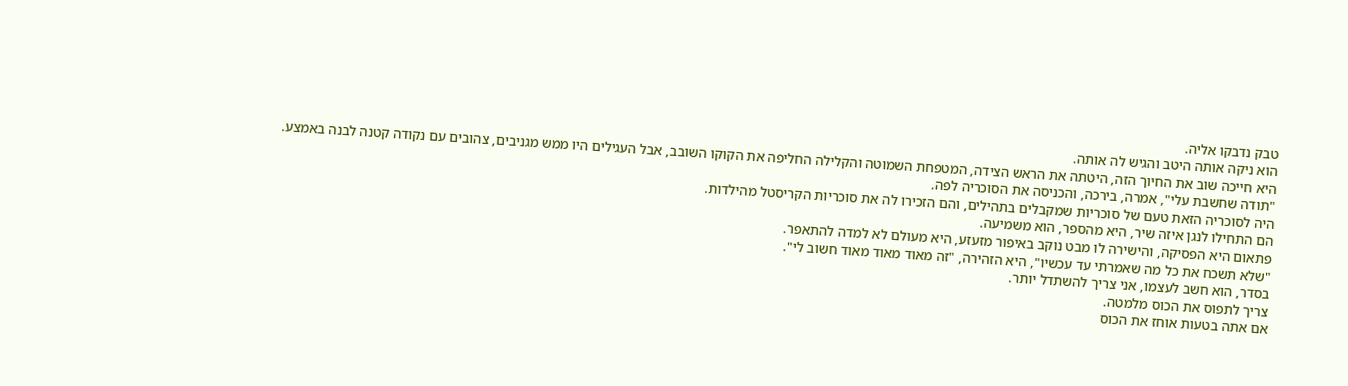טבק נדבקו אליה.
הוא ניקה אותה היטב והגיש לה אותה.
היא חייכה שוב את החיוך הזה, היטתה את הראש הצידה, המטפחת השמוטה והקלילה החליפה את הקוקו השובב, אבל העגילים היו ממש מגניבים, צהובים עם נקודה קטנה לבנה באמצע.
"תודה שחשבת עלי", אמרה, בירכה, והכניסה את הסוכריה לפה.
היה לסוכריה הזאת טעם של סוכריות שמקבלים בתהילים, והם הזכירו לה את סוכריות הקריסטל מהילדות.
הם התחילו לנגן איזה שיר, היא מהספר, הוא משמיעה.
פתאום היא הפסיקה, והישירה לו מבט נוקב באיפור מזעזע, היא מעולם לא למדה להתאפר.
"שלא תשכח את כל מה שאמרתי עד עכשיו", היא הזהירה, "זה מאוד מאוד מאוד חשוב לי".
בסדר, הוא חשב לעצמו, אני צריך להשתדל יותר.
צריך לתפוס את הכוס מלמטה.
אם אתה בטעות אוחז את הכוס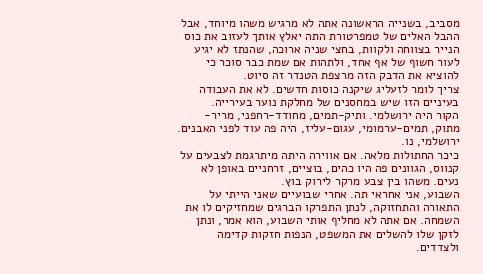מסביב, בשנייה הראשונה אתה לא מרגיש משהו מיוחד, אבל ההבל האלים של טמפרטורת התה יאלץ אותך לעזוב את כוס הנייר בצווחה ולקוות, בחצי שניה ארוכה, שהנתז לא יגיע לעור חשוף של אף אחד, ולתהות אם שמת כבר סוכר כי להוציא את הדבק הזה מרצפת הטנדר זה סיוט.
צריך לומר לזעליג שיקנה כוסות חדשים. לא את העבודה בעיניים הזו שיש במחסנים של מחלקת נוער בעירייה.
הקור היה ירושלמי. ותיק-תמים, מחודד-רחפני, מריר-מתוק, תמים-ערמומי, עגום-עליז, היה פה עוד לפני האבנים. ירושלמי, נו.
כיכר החתולות מלאה. אם אווירה היתה מיתרגמת לצבעים על קנווס, הגוונים פה היו כהים, בוציים, זרחניים באופן לא נעים. משהו בין צבע מרקר לירוק בוץ.
השבוע, אני אחראי תה. אחרי שבועיים שאני הייתי על התאורה והתחזוקה, לנתן התפרקו הברגים שמחזיקים לו את השמחה. אם אתה לא מחליף אותי השבוע, הוא אמר, ונתן לזקן שלו להשלים את המשפט, הנפות חזקות קדימה ולצדדים.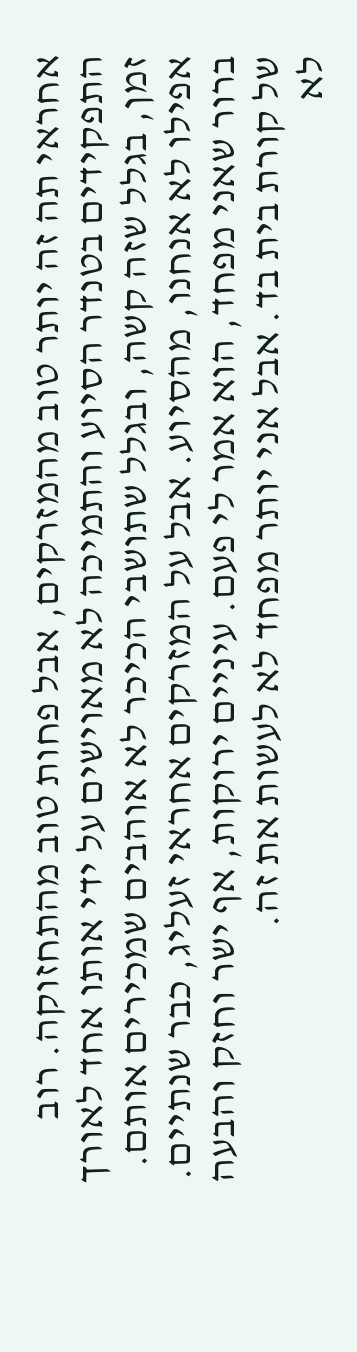אחראי תה זה יותר טוב מהמזרקים, אבל פחות טוב מהתחזוקה. רוב התפקידים בטנדר הסיוע והתמיכה לא מאוישים על ידי אותו אחד לאורך זמן, בגלל שזה קשה, ובגלל שתושבי הכיכר לא אוהבים שמכירים אותם. אפילו לא אנחנו, מהסיוע. אבל על המזרקים אחראי זעליג, כבר שנתיים. ברור שאני מפחד, הוא אמר לי פעם. עיניים ירוקות, אף ישר וחזק והבעה של קורת בית בד. אבל אני יותר מפחד לא לעשות את זה.
לא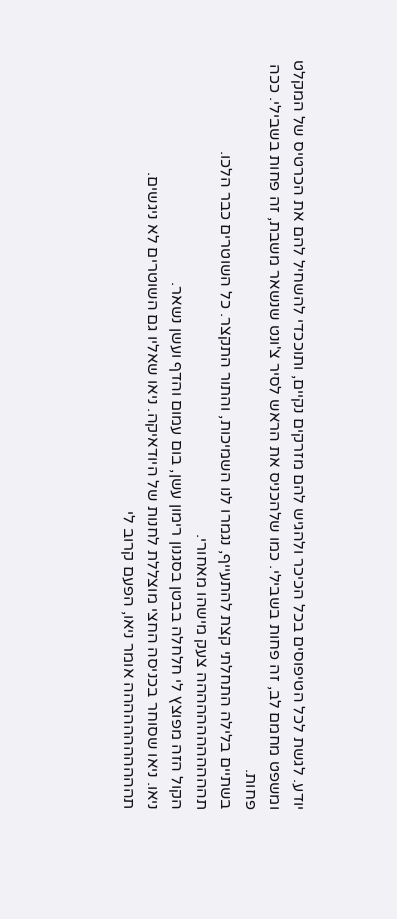יודע. לגשת לכל הטיפוסים בכל הכיכר ולהגיש להם מזרקים נקיים, ותוככדי להשחיל להם את הכרטיס של המקלט ומשפט מחמם לב, זה פחות בשבילי. כמו שלהכניס את הראש לסיר צ'ונט שנשאר משבת, זה פחות בשבילי. ככה פחות.
בשתיים בלילה התחלתי קצת להתעייף, נגמרו לנו השמיכות, והתור התקצר. כל השוטרים כבר הלכו.
תהההההההההההה צעק מישהו מאחורי.
הקול הזה מפוצץ לי חלחלה בבטן בסגנון רימון עשן, בום עמום והדף ועשן נשאר.
ניאו. ניאו שסוחר בכניסה החצי מוצללת לחנות של היודאיקה. ניאו שאליו גם השוטרים לא ניגשים.
תההההההההההה אומר ניאו, הפעם קרוב לי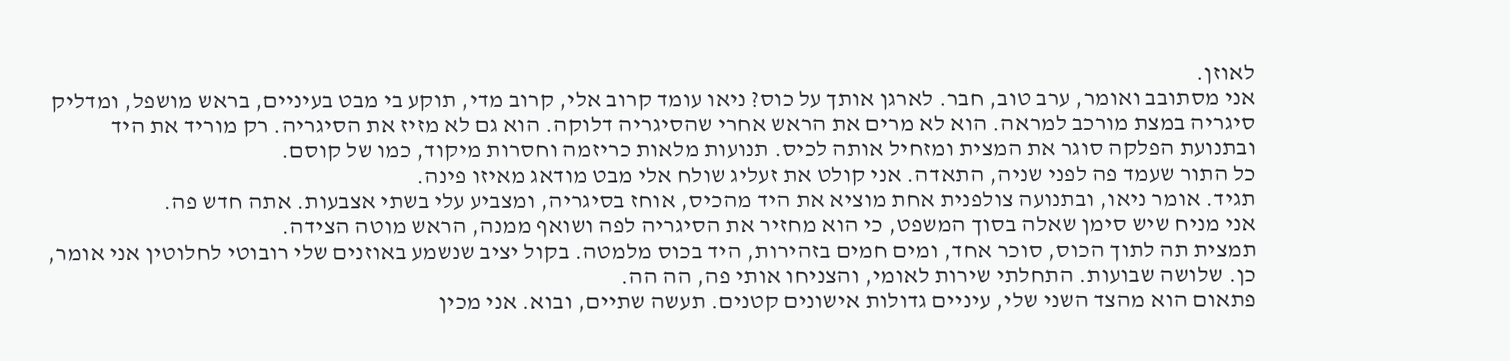לאוזן.
אני מסתובב ואומר, ערב טוב, חבר. לארגן אותך על כוס? ניאו עומד קרוב אלי, קרוב מדי, תוקע בי מבט בעיניים, בראש מושפל, ומדליק סיגריה במצת מורכב למראה. הוא לא מרים את הראש אחרי שהסיגריה דלוקה. הוא גם לא מזיז את הסיגריה. רק מוריד את היד ובתנועת הפלקה סוגר את המצית ומזחיל אותה לכיס. תנועות מלאות כריזמה וחסרות מיקוד, כמו של קוסם.
כל התור שעמד פה לפני שניה, התאדה. אני קולט את זעליג שולח אלי מבט מודאג מאיזו פינה.
תגיד. אומר ניאו, ובתנועה צולפנית אחת מוציא את היד מהכיס, אוחז בסיגריה, ומצביע עלי בשתי אצבעות. אתה חדש פה.
אני מניח שיש סימן שאלה בסוך המשפט, כי הוא מחזיר את הסיגריה לפה ושואף ממנה, הראש מוטה הצידה.
תמצית תה לתוך הכוס, סוכר אחד, ומים חמים בזהירות, היד בכוס מלמטה. בקול יציב שנשמע באוזנים שלי רובוטי לחלוטין אני אומר, כן. שלושה שבועות. התחלתי שירות לאומי, והצניחו אותי פה, הה הה.
פתאום הוא מהצד השני שלי, עיניים גדולות אישונים קטנים. תעשה שתיים, ובוא. אני מכין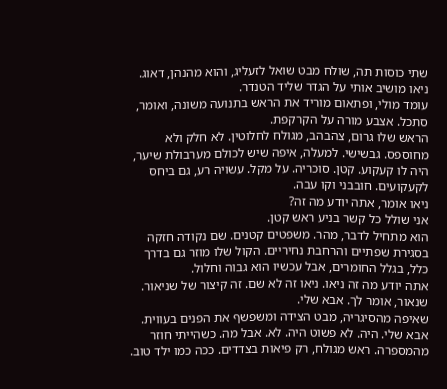שתי כוסות תה, שולח מבט שואל לזעליג, והוא מהנהן, דאוג.
ניאו מושיב אותי על הגדר שליד הטנדר.
עומד מולי, ופתאום מוריד את הראש בתנועה משונה, ואומר, סתכל. אצבע מורה על הקרקפת.
הראש שלו גרום, צהבהב, מגולח לחלוטין. לא חלק ולא מחוספס. גבשישי. למעלה, איפה שיש לכולם מערבולת שיער, היה לו קעקוע. קטן. סוכריה. על מקל. עשויה רע, גם ביחס לקעקועים. חובבני וקו עבה.
ניאו אומר, אתה יודע מה זה?
אני שולל כל קשר בניע ראש קטן.
הוא מתחיל לדבר, מהר. משפטים קטנים. שם נקודה חזקה בסגירת שפתיים והרחבת נחיריים. הקול שלו מוזר גם בדרך כלל, בגלל החומרים, אבל עכשיו הוא גבוה וחלול.
אתה יודע מה זה ניאו. ניאו זה לא שם. זה קיצור של שניאור. שנאור, אומר לך. אבא שלי.
שאיפה מהסיגריה, מבט הצידה ומשפשף את הפנים בעווית.
אבא שלי. היה. לא פשוט היה. לא. אבל מה. כשהייתי חוזר מהמספרה. ראש מגולח, רק פיאות בצדדים. ככה כמו ילד טוב.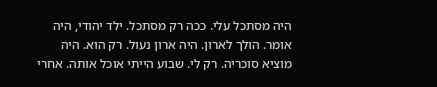היה מסתכל עלי. ככה רק מסתכל. ילד יהודי, היה אומר. הולך לארון. היה ארון נעול. רק הוא. היה מוציא סוכריה. רק לי. שבוע הייתי אוכל אותה. אחרי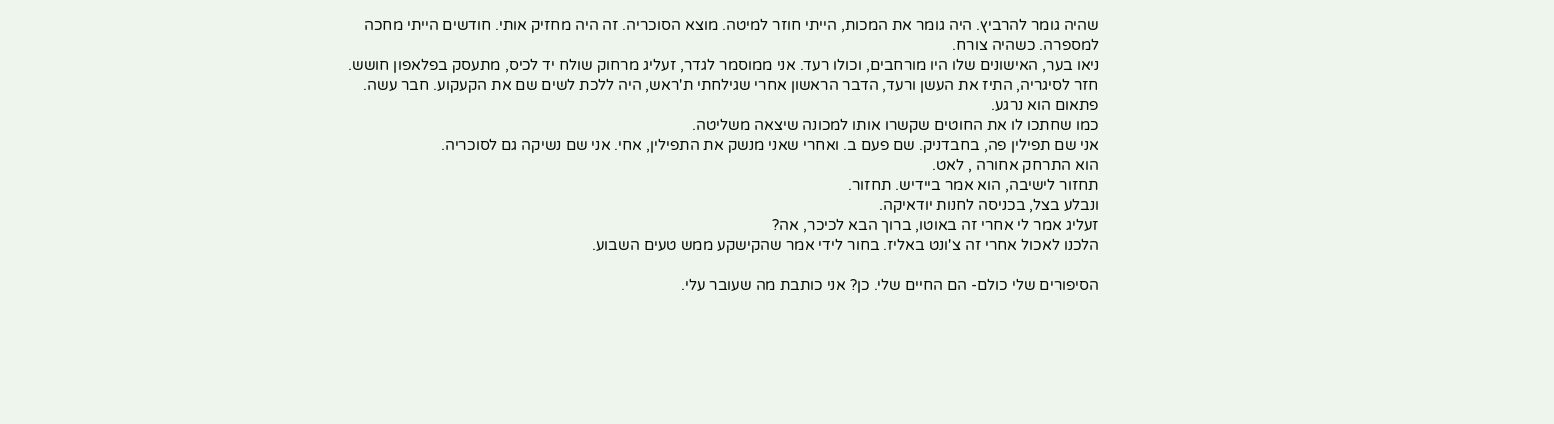שהיה גומר להרביץ. היה גומר את המכות, הייתי חוזר למיטה. מוצא הסוכריה. זה היה מחזיק אותי. חודשים הייתי מחכה למספרה. כשהיה צורח.
ניאו בער, האישונים שלו היו מורחבים, וכולו רעד. אני ממוסמר לגדר, זעליג מרחוק שולח יד לכיס, מתעסק בפלאפון חושש.
חזר לסיגריה, התיז את העשן ורעד, הדבר הראשון אחרי שגילחתי ת'ראש, היה ללכת לשים שם את הקעקוע. חבר עשה.
פתאום הוא נרגע.
כמו שחתכו לו את החוטים שקשרו אותו למכונה שיצאה משליטה.
אני שם תפילין פה, בחבדניק. שם פעם ב. ואחרי שאני מנשק את התפילין, אחי. אני שם נשיקה גם לסוכריה.
הוא התרחק אחורה , לאט.
תחזור לישיבה, הוא אמר ביידיש. תחזור.
ונבלע בצל, בכניסה לחנות יודאיקה.
זעליג אמר לי אחרי זה באוטו, ברוך הבא לכיכר, אה?
הלכנו לאכול אחרי זה צ'ונט באליז. בחור לידי אמר שהקישקע ממש טעים השבוע.

הסיפורים שלי כולם- הם החיים שלי. כן? אני כותבת מה שעובר עלי.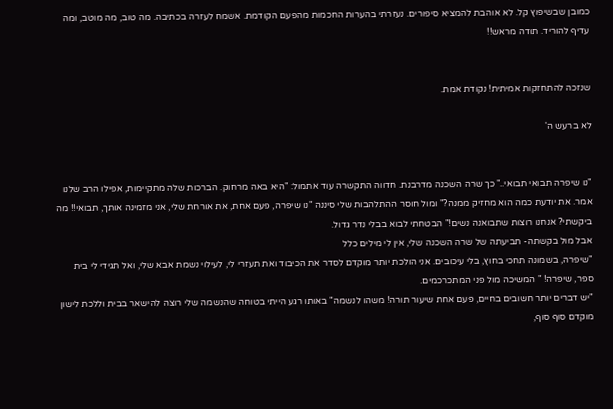כמובן שבשיפוץ קל. לא אוהבת להמציא סיפורים. נעזרתי בהערות החכמות מהפעם הקודמת. אשמח לעזרה בכתיבה. מה טוב, מה מוטב, ומה עדיף להוריד. תודה מראש!!


שנזכה להתחזקות אמיתית! נקודת אמת.

לא ברעש ה'


"נו שיפרה תבואי תבואי.." כך שרה השכנה מדרבנת. חדווה התקשרה עוד אתמול: "היא באה מרחוק. הברכות שלה מתקיימות, אפילו הרב שלנו אמר. את יודעת כמה הוא מחזיק ממנה?" ומול חוסר ההתלהבות שלי סיננה "נו שיפרה, פעם אחת, את אורחת שלי, אני מזמינה אותך, תבואי!! מה ביקשתי? אנחנו רוצות שתבואנה נשים!" הבטחתי לבוא בבלי נדר גדול.
אבל מול בקשתה- תביעתה של שרה השכנה שלי, אין לי מילים כלל
"שיפרה, בשמונה תחכי בחוץ, בלי עיכובים. אני הולכת יותר מוקדם לסדר את הכיבוד ואת תעזרי לי, לעילוי נשמת אבא שלי, ואל תגידי לי בית ספר, שיפרה! " המשיכה מול פני המתכרכמים.
"יש דברים יותר חשובים בחיים, פעם אחת שיעור תורה! משהו לנשמה" באותו רגע הייתי בטוחה שהנשמה שלי רוצה להישאר בבית וללכת לישון מוקדם סוף סוף,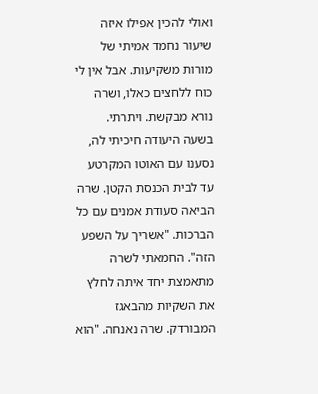ואולי להכין אפילו איזה שיעור נחמד אמיתי של מורות משקיעות. אבל אין לי כוח ללחצים כאלו, ושרה נורא מבקשת. ויתרתי.
בשעה היעודה חיכיתי לה, נסענו עם האוטו המקרטע עד לבית הכנסת הקטן. שרה הביאה סעודת אמנים עם כל הברכות. "אשריך על השפע הזה". החמאתי לשרה מתאמצת יחד איתה לחלץ את השקיות מהבאגז המבורדק. שרה נאנחה. "הוא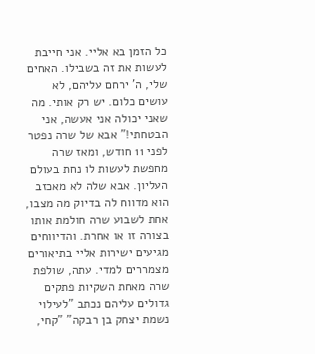כל הזמן בא אליי. אני חייבת לעשות את זה בשבילו. האחים שלי, ה' ירחם עליהם, לא עושים כלום. יש רק אותי. מה שאני יכולה אני אעשה, אני הבטחתי!" אבא של שרה נפטר לפני 11 חודש, ומאז שרה מחפשת לעשות לו נחת בעולם העליון. אבא שלה לא מאכזב הוא מדווח לה בדיוק מה מצבו, אחת לשבוע שרה חולמת אותו בצורה זו או אחרת. והדיווחים מגיעים ישירות אליי בתיאורים מצמררים למדי. עתה, שולפת שרה מאחת השקיות פתקים גדולים עליהם נכתב "לעילוי נשמת יצחק בן רבקה" "קחי,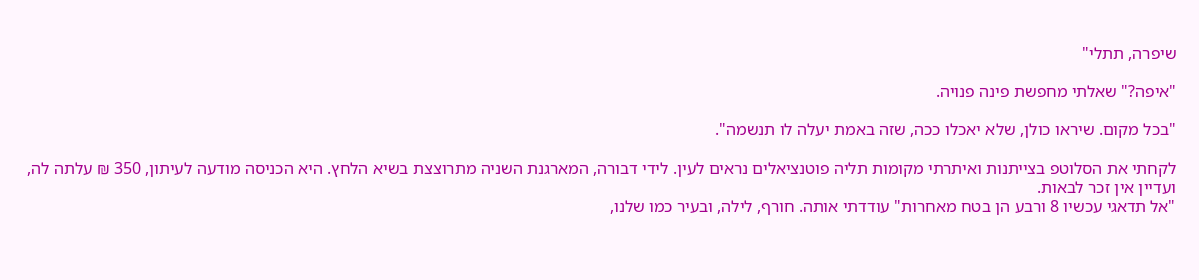שיפרה, תתלי"

"איפה?" שאלתי מחפשת פינה פנויה.

"בכל מקום. שיראו כולן, שלא יאכלו ככה, שזה באמת יעלה לו תנשמה".

לקחתי את הסלוטפ בצייתנות ואיתרתי מקומות תליה פוטנציאלים נראים לעין. לידי דבורה, המארגנת השניה מתרוצצת בשיא הלחץ. היא הכניסה מודעה לעיתון, 350 ₪ עלתה לה, ועדיין אין זכר לבאות.
"אל תדאגי עכשיו 8 ורבע הן בטח מאחרות" עודדתי אותה. חורף, לילה, ובעיר כמו שלנו,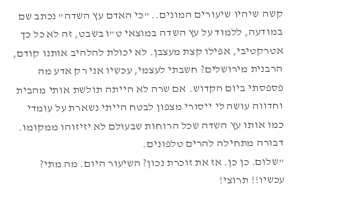קשה שיהיו שיעורים המונים.. "כי האדם עץ השדה" נכתב שם במודעה, ללמוד על עץ השדה במוצאי ט"ו בשבט, זה לא כל כך אטרקטיבי, אפילו קצת מעצבן. לא יכולת להלהיב אותנו קודם, הרבנית מירושלים? חשבתי לעצמי, עכשיו אני רק אדע מה פספסתי ביום הקדוש. אם שרה לא הייתה תולשת אותי מהבית וחדווה עושה לי ייסורי מצפון לבטח הייתי נשארת על עומדי כמו אותו עץ השדה שכל הרוחות שבעולם לא יזיזוהו ממקומו. דבורה מתחילה להרים טלפונים.
"שלום. כן כן. אז את זוכרת נכון? השיעור היום. מה מתי? עכשיו!! תרוצי!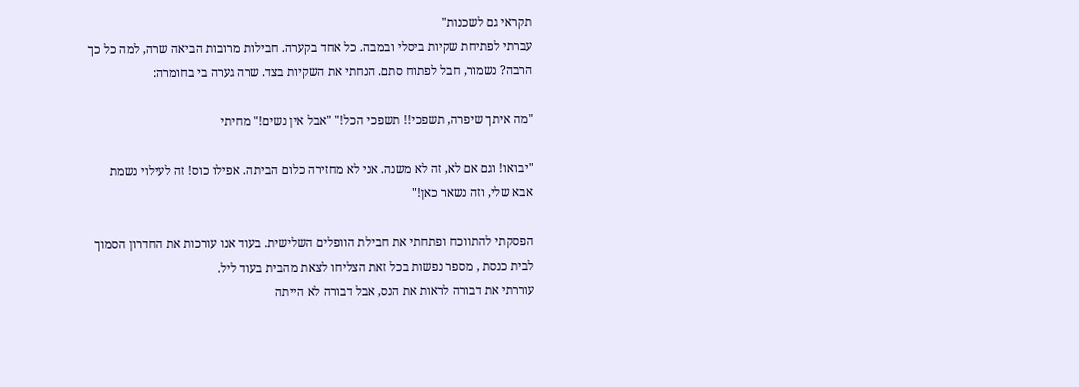תקראי גם לשכנות"
עברתי לפתיחת שקיות ביסלי ובמבה. כל אחד בקערה. חבילות מרובות הביאה שרה, למה כל כך הרבה? נשמור, חבל לפתוח סתם. הנחתי את השקיות בצד. שרה גערה בי בחומרה:

"מה איתך שיפרה, תשפכי!! תשפכי הכל!" "אבל אין נשים!" מחיתי

"יבואו! וגם אם לא, זה לא משנה. אני לא מחזירה כלום הביתה. אפילו כוס! זה לעילוי נשמת אבא שלי, וזה נשאר כאן!"

הפסקתי להתווכח ופתחתי את חבילת הוופלים השלישית. בעוד אנו עורכות את החדרון הסמוך לבית כנסת , מספר נפשות בכל זאת הצליחו לצאת מהבית בעוד ליל.
עוררתי את דבורה לראות את הנס, אבל דבורה לא הייתה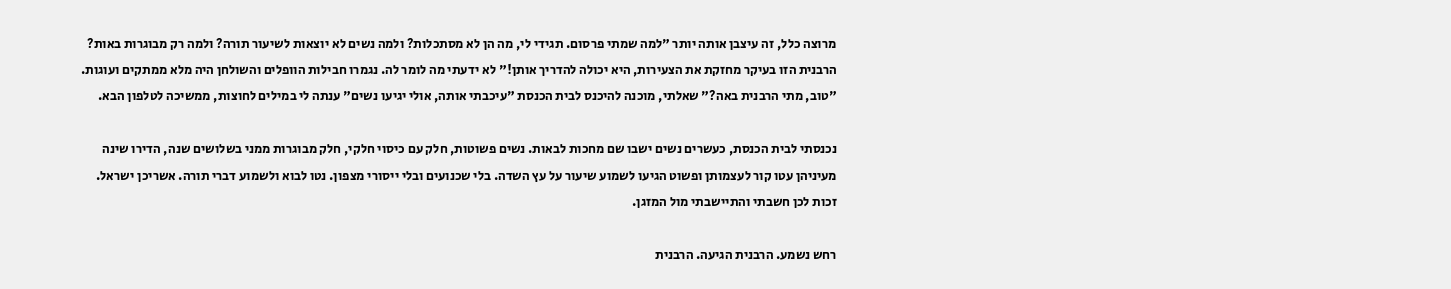מרוצה כלל, זה עיצבן אותה יותר "למה שמתי פרסום. תגידי לי, מה הן לא מסתכלות? ולמה נשים לא יוצאות לשיעור תורה? ולמה רק מבוגרות באות? הרבנית הזו בעיקר מחזקת את הצעירות, היא יכולה להדריך אותן!" לא ידעתי מה לומר לה. נגמרו חבילות הוופלים והשולחן היה מלא ממתקים ועוגות.
"טוב, מתי הרבנית באה?" שאלתי, מוכנה להיכנס לבית הכנסת "עיכבתי אותה, אולי יגיעו נשים" ענתה לי במילים לחוצות, ממשיכה לטלפון הבא.

נכנסתי לבית הכנסת, כעשרים נשים ישבו שם מחכות לבאות. נשים פשוטות, חלק עם כיסוי חלקי, חלק מבוגרות ממני בשלושים שנה, הדירו שינה מעיניהן עטו קור לעצמותן ופשוט הגיעו לשמוע שיעור על עץ השדה. בלי שכנועים ובלי ייסורי מצפון. נטו לבוא ולשמוע דברי תורה. אשריכן ישראל. זכות לכן חשבתי והתיישבתי מול המזגן.

רחש נשמע. הרבנית הגיעה. הרבנית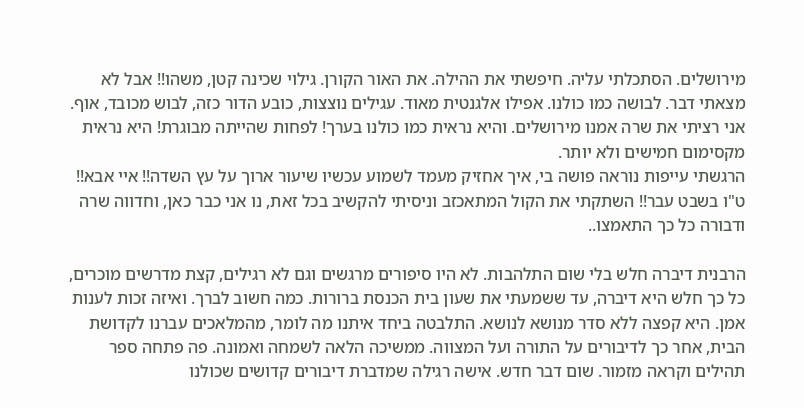מירושלים. הסתכלתי עליה. חיפשתי את ההילה. את האור הקורן. גילוי שכינה קטן, משהו!! אבל לא מצאתי דבר. לבושה כמו כולנו. אפילו אלגנטית מאוד. עגילים נוצצות, כובע הדור כזה, לבוש מכובד, אוף. אני רציתי את שרה אמנו מירושלים. והיא נראית כמו כולנו בערך! לפחות שהייתה מבוגרת! היא נראית מקסימום חמישים ולא יותר.
הרגשתי עייפות נוראה פושה בי, איך אחזיק מעמד לשמוע עכשיו שיעור ארוך על עץ השדה!! איי אבא!! ט"ו בשבט עבר!! השתקתי את הקול המתאכזב וניסיתי להקשיב בכל זאת, נו אני כבר כאן, וחדווה שרה ודבורה כל כך התאמצו..

הרבנית דיברה חלש בלי שום התלהבות. לא היו סיפורים מרגשים וגם לא רגילים, קצת מדרשים מוכרים, כל כך חלש היא דיברה, עד ששמעתי את שעון בית הכנסת ברורות. כמה חשוב לברך. ואיזה זכות לענות אמן. היא קפצה ללא סדר מנושא לנושא. התלבטה ביחד איתנו מה לומר, מהמלאכים עברנו לקדושת הבית, אחר כך לדיבורים על התורה ועל המצווה. ממשיכה הלאה לשמחה ואמונה. פה פתחה ספר תהילים וקראה מזמור. שום דבר חדש. אישה רגילה שמדברת דיבורים קדושים שכולנו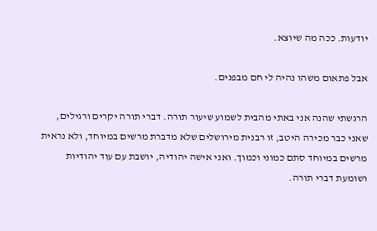יודעות. ככה מה שיוצא.

אבל פתאום משהו נהיה לי חם מבפנים.

הרגשתי שהנה אני באתי מהבית לשמוע שיעור תורה. דברי תורה יקרים ורגילים, שאני כבר מכירה היטב, זו רבנית מירושלים שלא מדברת מרשים במיוחד, ולא נראית מרשים במיוחד סתם כמוני וכמוך. ואני אישה יהודיה, יושבת עם עוד יהודיות ושומעת דברי תורה.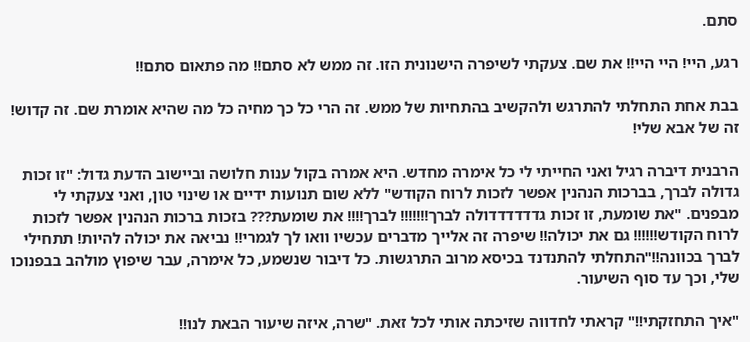סתם.

רגע, היי! היי היי!! את שם. צעקתי לשיפרה הישנונית הזו. זה ממש לא סתם!! מה פתאום סתם!!

בבת אחת התחלתי להתרגש ולהקשיב בהתחיות של ממש. זה הרי כל כך מחיה כל מה שהיא אומרת שם. זה קדוש! זה של אבא שלי!

הרבנית דיברה רגיל ואני החייתי לי כל אימרה מחדש. היא אמרה בקול ענות חלושה וביישוב הדעת גדול: "זו זכות גדולה לברך, בברכות הנהנין אפשר לזכות לרוח הקודש" ללא שום תנועות ידיים או שינוי טון, ואני צעקתי לי מבפנים. "את שומעת, זו זכות גדדדדדדולה לברך!!!!!!! לברך!!!! את שומעת??? בזכות ברכות הנהנין אפשר לזכות לרוח הקודש!!!!!! גם את יכולה!! שיפרה זה אלייך מדברים עכשיו וואו לך לגמרי!! נביאה את יכולה להיות! תתחילי לברך בכוונה!!"התחלתי להתנדנד בכיסא מרוב התרגשות. כל דיבור שנשמע, כל אימרה, עבר שיפוץ מולהב בבפנוכו שלי, וכך עד סוף השיעור.

"איך התחזקתי!!" קראתי לחדווה שזיכתה אותי לכל זאת. "שרה, איזה שיעור הבאת לנו!!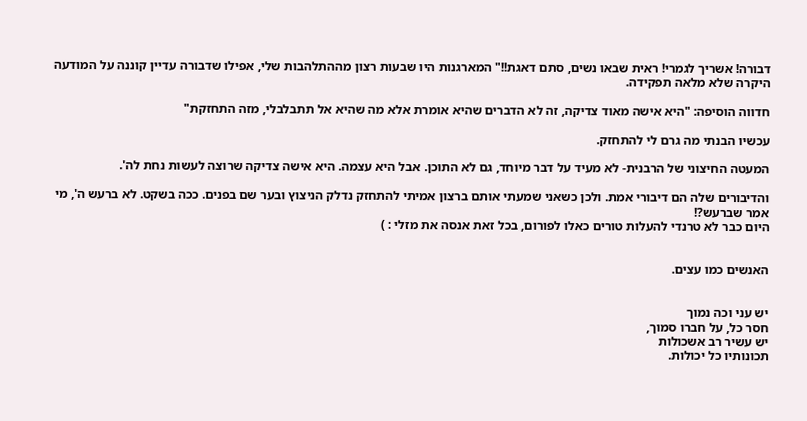דבורה! אשריך לגמרי! ראית שבאו נשים, סתם דאגת!!" המארגנות היו שבעות רצון מההתלהבות שלי, אפילו שדבורה עדיין קוננה על המודעה היקרה שלא מלאה תפקידה.

חדווה הוסיפה: "היא אישה מאוד צדיקה, זה לא הדברים שהיא אומרת אלא מה שהיא אל תתבלבלי, מזה התחזקת"

עכשיו הבנתי מה גרם לי להתחזק.

המעטה החיצוני של הרבנית- לא מעיד על דבר מיוחד, גם לא התוכן. אבל היא עצמה. היא אישה צדיקה שרוצה לעשות נחת לה'.

והדיבורים שלה הם דיבורי אמת. ולכן כשאני שמעתי אותם ברצון אמיתי להתחזק נדלק הניצוץ ובער שם בפנים. ככה בשקט. לא ברעש ה', מי אמר שברעש?!
היום כבר לא טרנדי להעלות טורים כאלו לפורום, בכל זאת אנסה את מזלי : )


האנשים כמו עצים.


יש עני וכה נמוך
חסר כל, על חברו סמוך,
יש עשיר רב אשכולות
תכונותיו כל יכולות.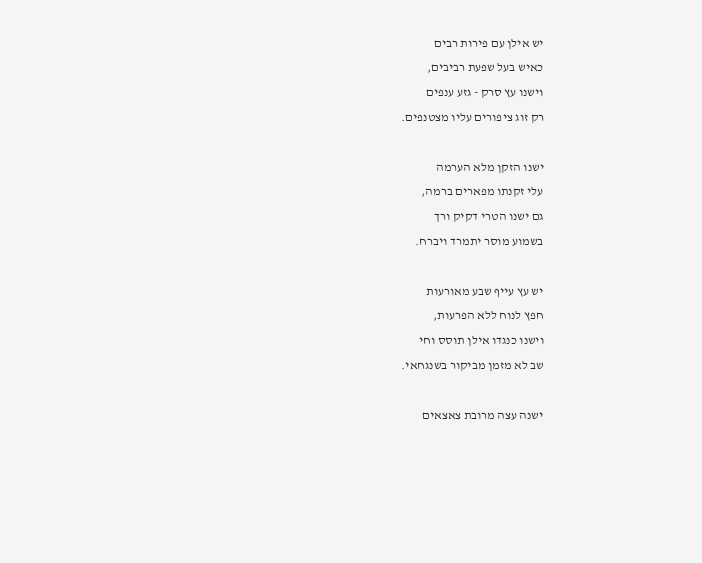יש אילן עם פירות רבים
כאיש בעל שפעת רביבים,
וישנו עץ סרק - גזע ענפים
רק זוג ציפורים עליו מצטנפים.

ישנו הזקן מלא הערמה
עלי זקנתו מפארים ברמה,
גם ישנו הטרי דקיק ורך
בשמוע מוסר יתמרד ויברח.

יש עץ עייף שבע מאורעות
חפץ לנוח ללא הפרעות,
וישנו כנגדו אילן תוסס וחי
שב לא מזמן מביקור בשנגחאי.

ישנה עצה מרובת צאצאים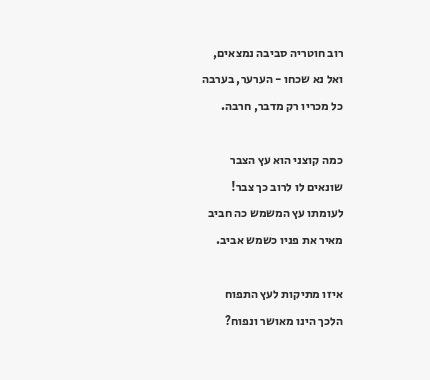רוב חוטריה סביבה נמצאים,
ואל נא שכחו - הערער, בערבה
כל מכריו רק מדבר, חרבה.

כמה קוצני הוא עץ הצבר
שונאים לו לרוב כך צבר!
לעומתו עץ המשמש כה חביב
מאיר את פניו כשמש אביב.

איזו מתיקות לעץ התפוח
הלכך הינו מאושר ונפוח?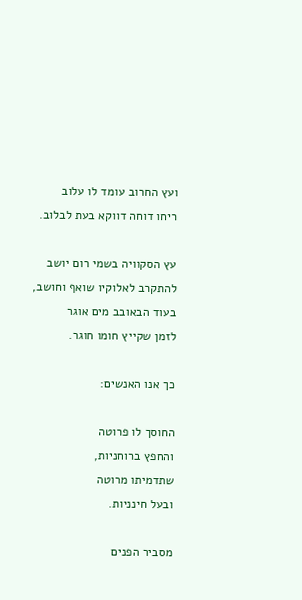ועץ החרוב עומד לו עלוב
ריחו דוחה דווקא בעת לבלוב.

עץ הסקוויה בשמי רום יושב
להתקרב לאלוקיו שואף וחושב,
בעוד הבאובב מים אוגר
לזמן שקייץ חומו חוגר.

כך אנו האנשים:

החוסך לו פרוטה
והחפץ ברוחניות,
שתדמיתו מרוטה
ובעל חינניות.

מסביר הפנים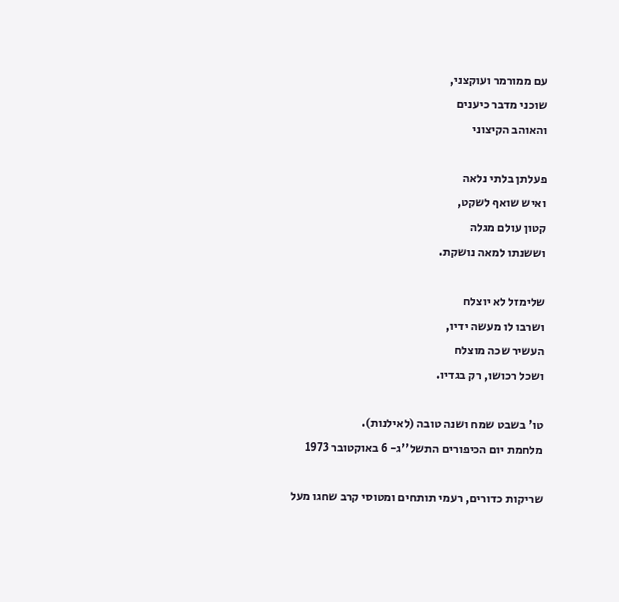עם ממורמר ועוקצני,
שוכני מדבר כיענים
והאוהב הקיצוני

פעלתן בלתי נלאה
ואיש שואף לשקט,
קטון עולם מגלה
וששנתו למאה נושקת.

שלימזל לא יוצלח
ושרבו לו מעשה ידיו,
העשיר שכה מוצלח
ושכל רכושו, רק בגדיו.

טו' בשבט שמח ושנה טובה (לאילנות).
מלחמת יום הכיפורים התשל''ג- 6 באוקטובר 1973

שריקות כדורים, רעמי תותחים ומטוסי קרב שחגו מעל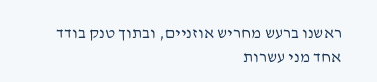ראשנו ברעש מחריש אוזניים, ובתוך טנק בודד אחד מני עשרות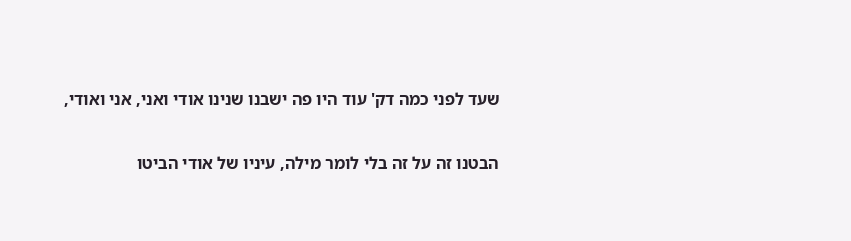שעד לפני כמה דק' עוד היו פה ישבנו שנינו אודי ואני, אני ואודי,

הבטנו זה על זה בלי לומר מילה, עיניו של אודי הביטו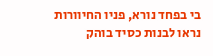בי בפחד נורא, פניו החיוורות נראו לבנות כסיד בוהק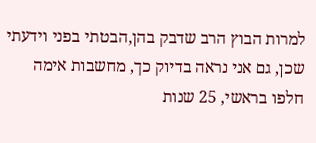למרות הבוץ הרב שדבק בהן,הבטתי בפני וידעתי שכן, גם אני נראה בדיוק כך, מחשבות אימה חלפו בראשי, 25 שנות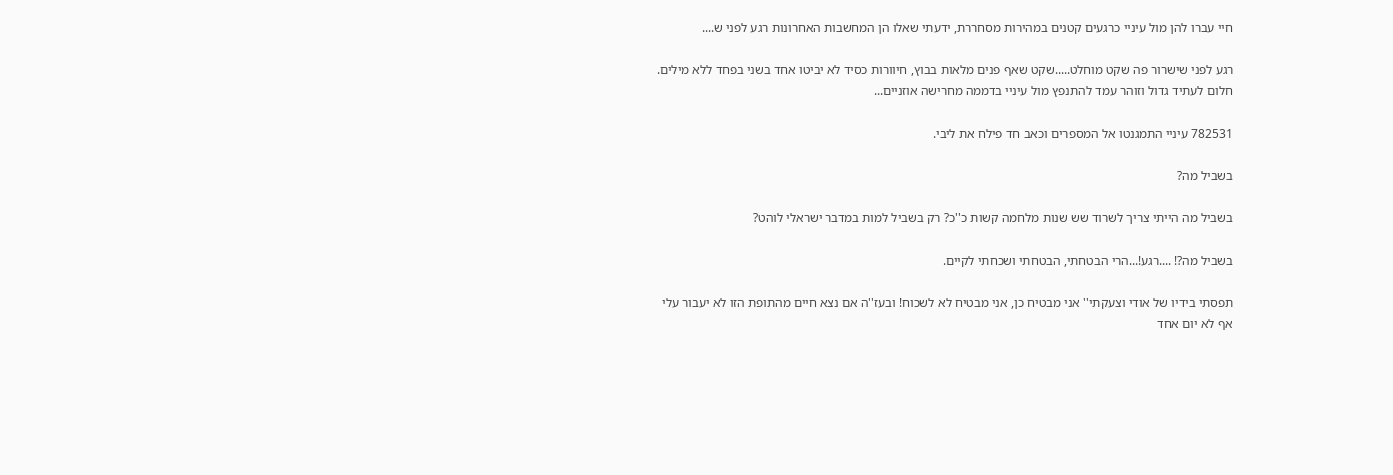חיי עברו להן מול עיניי כרגעים קטנים במהירות מסחררת, ידעתי שאלו הן המחשבות האחרונות רגע לפני ש....

רגע לפני שישרור פה שקט מוחלט.....שקט שאף פנים מלאות בבוץ, חיוורות כסיד לא יביטו אחד בשני בפחד ללא מילים.
חלום לעתיד גדול וזוהר עמד להתנפץ מול עיניי בדממה מחרישה אוזניים...

782531 עיניי התמגנטו אל המספרים וכאב חד פילח את ליבי.

בשביל מה?

בשביל מה הייתי צריך לשרוד שש שנות מלחמה קשות כ''כ? רק בשביל למות במדבר ישראלי לוהט?

בשביל מה?! ....רגע!...הרי הבטחתי, הבטחתי ושכחתי לקיים.

תפסתי בידיו של אודי וצעקתי'' אני מבטיח כן, אני מבטיח לא לשכוח! ובעז''ה אם נצא חיים מהתופת הזו לא יעבור עלי אף לא יום אחד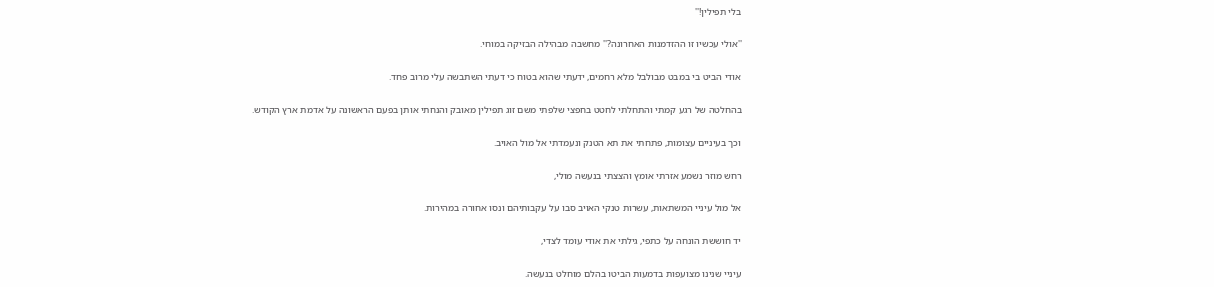בלי תפילין!''

''אולי עכשיו זו ההזדמנות האחרונה?'' מחשבה מבהילה הבזיקה במוחי.

אודי הביט בי במבט מבולבל מלא רחמים, ידעתי שהוא בטוח כי דעתי השתבשה עלי מרוב פחד.

בהחלטה של רגע קמתי והתחלתי לחטט בחפצי שלפתי משם זוג תפילין מאובק והנחתי אותן בפעם הראשונה על אדמת ארץ הקודש.

וכך בעיניים עצומות, פתחתי את תא הטנק ונעמדתי אל מול האויב.

רחש מוזר נשמע אזרתי אומץ והצצתי בנעשה מולי,

אל מול עיניי המשתאות, עשרות טנקי האויב סבו על עקבותיהם ונסו אחורה במהירות.

יד חוששת הונחה על כתפי, גילתי את אודי עומד לצדי,

עיניי שנינו מצועפות בדמעות הביטו בהלם מוחלט בנעשה.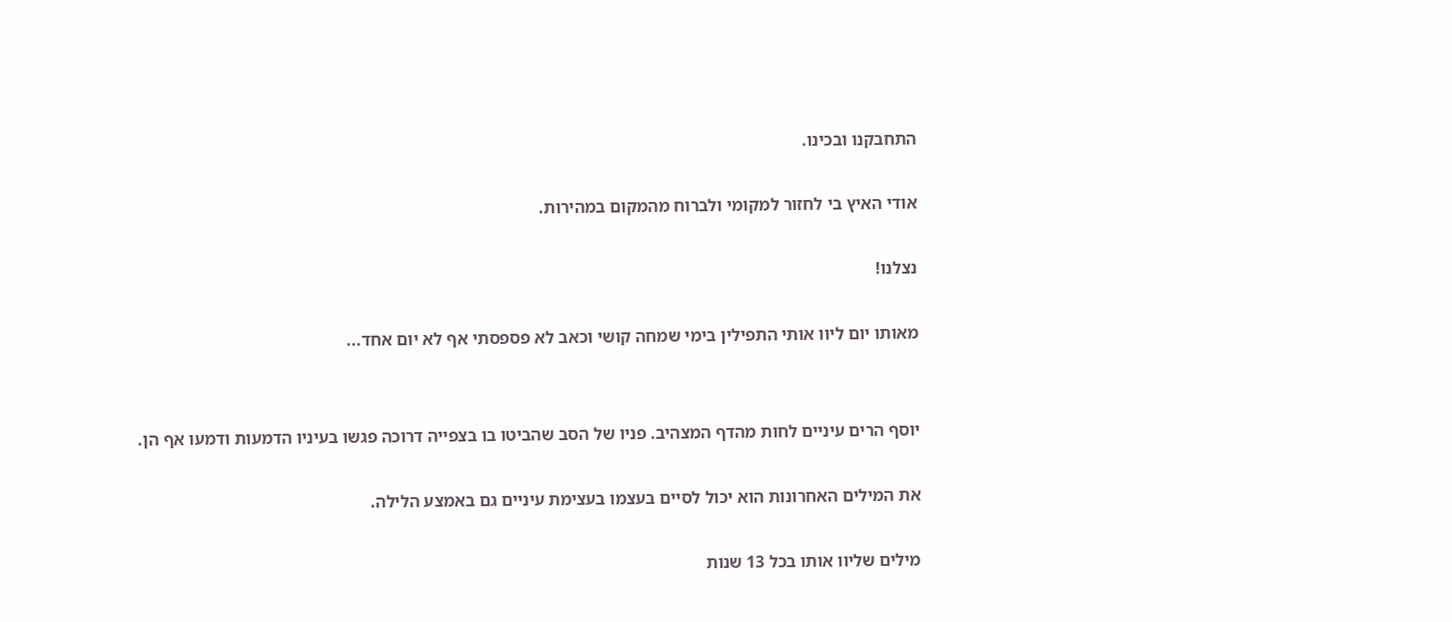התחבקנו ובכינו.

אודי האיץ בי לחזור למקומי ולברוח מהמקום במהירות.

נצלנו!

מאותו יום ליוו אותי התפילין בימי שמחה קושי וכאב לא פספסתי אף לא יום אחד...


יוסף הרים עיניים לחות מהדף המצהיב. פניו של הסב שהביטו בו בצפייה דרוכה פגשו בעיניו הדמעות ודמעו אף הן.

את המילים האחרונות הוא יכול לסיים בעצמו בעצימת עיניים גם באמצע הלילה.

מילים שליוו אותו בכל 13 שנות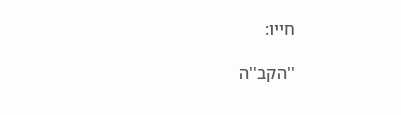חייו:

''הקב''ה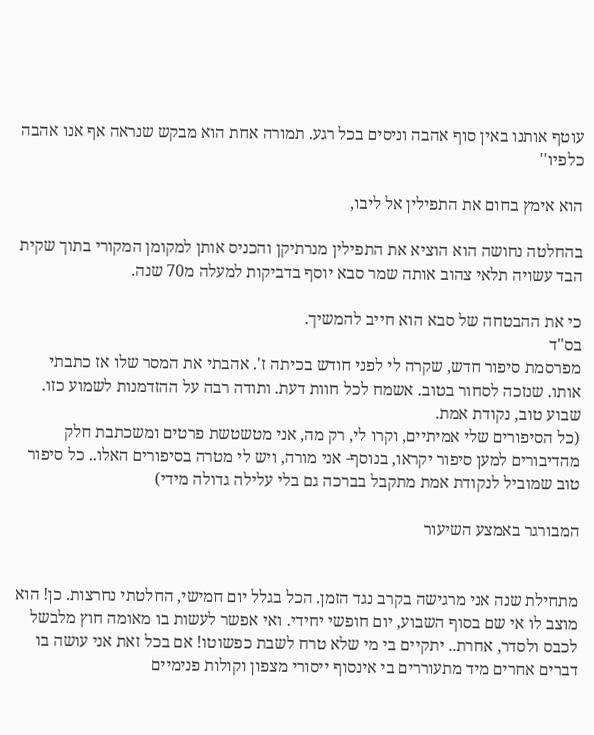עוטף אותנו באין סוף אהבה וניסים בכל רגע. תמורה אחת הוא מבקש שנראה אף אנו אהבה כלפיו''

הוא אימץ בחום את התפילין אל ליבו,

בהחלטה נחושה הוא הוציא את התפילין מנרתיקן והכניס אותן למקומן המקורי בתוך שקית הבד עשויה תלאי צהוב אותה שמר סבא יוסף בדביקות למעלה מ70 שנה.

כי את ההבטחה של סבא הוא חייב להמשיך.
בס"ד
מפרסמת סיפור חדש, שקרה לי לפני חודש בכיתה ז'. אהבתי את המסר שלו אז כתבתי אותו. שנזכה לסחור בטוב. אשמח לכל חוות דעת. ותודה רבה על ההזדמנות לשמוע כזו. שבוע טוב, נקודת אמת.
(כל הסיפורים שלי אמיתיים, וקרו לי, רק מה, אני מטשטשת פרטים ומשכתבת חלק מהדיבורים למען סיפור יקראו, בנוסף- אני מורה, ויש לי מטרה בסיפורים האלו.. כל סיפור טוב שמוביל לנקודת אמת מתקבל בברכה גם בלי עלילה גדולה מידי)

המבורגר באמצע השיעור


מתחילת שנה אני מרגישה בקרב נגד הזמן. הכל בגלל יום חמישי, החלטתי נחרצות. כן! הוא מוצב לו אי שם בסוף השבוע, יום חופשי יחידי. ואי אפשר לעשות בו מאומה חוץ מלבשל לכבס ולסדר, אחרת.. יתקיים בי מי שלא טרח לשבת כפשוטו! אם בכל זאת אני עושה בו דברים אחרים מיד מתעוררים בי אינסוף ייסורי מצפון וקולות פנימיים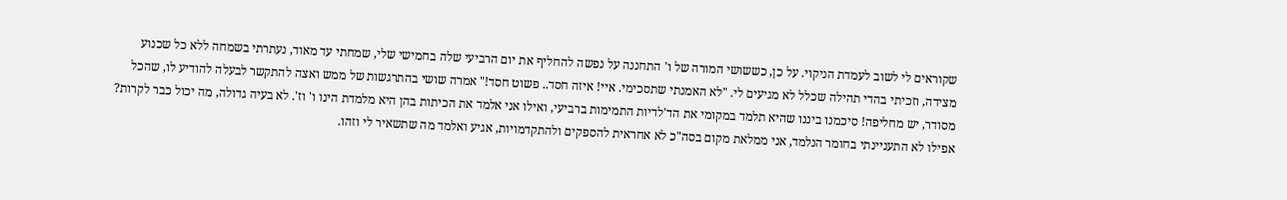שקוראים לי לשוב לעמדת הניקוי. על כן, כששושי המורה של ו' התחננה על נפשה להחליף את יום הרביעי שלה בחמישי שלי, שמחתי עד מאוד, נעתרתי בשמחה ללא כל שכנוע מצידה, וזכיתי בהדי תהילה שכלל לא מגיעים לי. "לא האמנתי שתסכימי. איי! איזה חסד.. פשוט חסד!" אמרה שושי בהתרגשות של ממש ואצה להתקשר לבעלה להודיע לו, שהכל מסודר, יש מחליפה! סיכמנו ביננו שהיא תלמד במקומי את הד'לדיות התמימות ברביעי, ואילו אני אלמד את הכיתות בהן היא מלמדת הינו ו' וז'. לא בעיה גדולה, מה יכול כבר לקרות? אפילו לא התעניינתי בחומר הנלמד, אני ממלאת מקום בסה"כ לא אחראית להספקים ולהתקדמויות, אגיע ואלמד מה שתשאיר לי וזהו.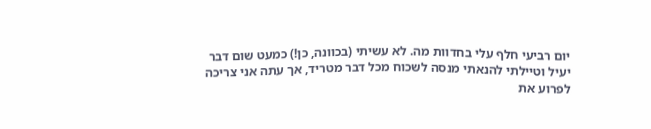יום רביעי חלף עלי בחדוות מה. לא עשיתי (בכוונה, כן!) כמעט שום דבר יעיל וטיילתי להנאתי מנסה לשכוח מכל דבר מטריד, אך עתה אני צריכה לפרוע את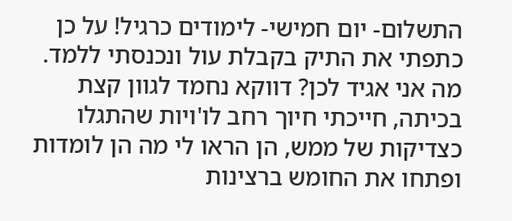התשלום- יום חמישי- לימודים כרגיל! על כן כתפתי את התיק בקבלת עול ונכנסתי ללמד. מה אני אגיד לכן? דווקא נחמד לגוון קצת בכיתה, חייכתי חיוך רחב לו'ויות שהתגלו כצדיקות של ממש, הן הראו לי מה הן לומדות ופתחו את החומש ברצינות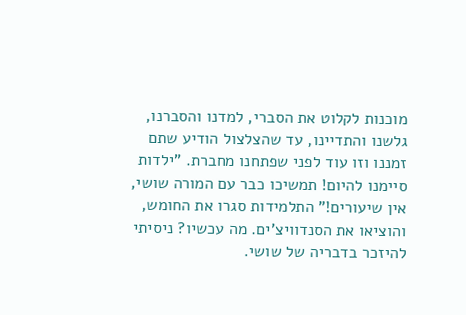מוכנות לקלוט את הסברי, למדנו והסברנו, גלשנו והתדיינו, עד שהצלצול הודיע שתם זמננו וזו עוד לפני שפתחנו מחברת. "ילדות סיימנו להיום! תמשיכו כבר עם המורה שושי, אין שיעורים!" התלמידות סגרו את החומש, והוציאו את הסנדוויצ'ים. מה עכשיו? ניסיתי להיזכר בדבריה של שושי.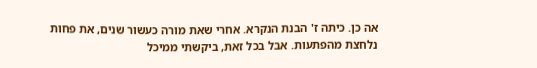אה כן. כיתה ז' הבנת הנקרא. אחרי שאת מורה כעשור שנים, את פחות נלחצת מהפתעות. אבל בכל זאת, ביקשתי ממיכל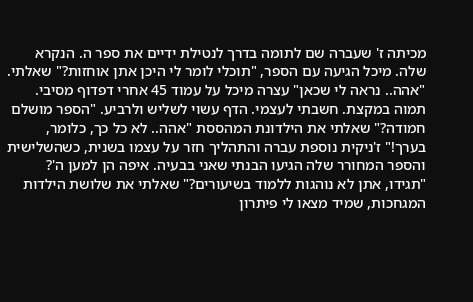מכיתה ז' שעברה שם לתומה בדרך לנטילת ידיים את ספר ה. הנקרא שלה. מיכל הגיעה עם הספר, "תוכלי לומר לי היכן אתן אוחזות?" שאלתי. "אהה.. נראה לי שכאן" עצרה מיכל על עמוד 45 אחרי דפדוף מסיבי. תמוה במקצת. חשבתי לעצמי. הדף עשוי לשליש ולרביע. "הספר מושלם חמודה?" שאלתי את הילדונת המהססת "אהה.. לא כל כך, כלומר, בערך!" ז'ניקית נוספת עברה והתהליך חזר על עצמו בשנית, כשהשלישית והספר המחורר שלה הגיעו הבנתי שאני בבעיה. איפה הן למען ה'? "תגידו, אתן לא נוהגות ללמוד בשיעורים?" שאלתי את שלושת הילדות המגחכות, שמיד מצאו לי פיתרון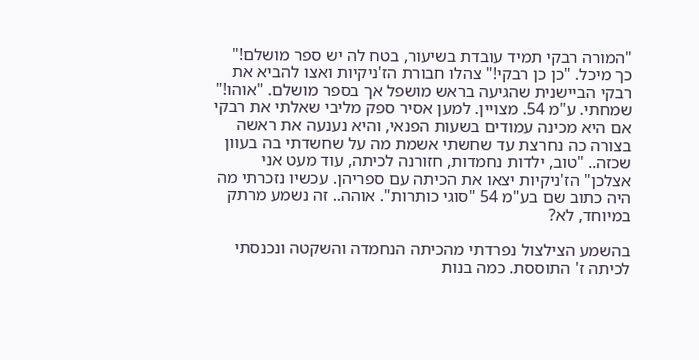"המורה רבקי תמיד עובדת בשיעור, בטח לה יש ספר מושלם!" כך מיכל. "כן כן רבקי!" צהלו חבורת הז'ניקיות ואצו להביא את רבקי הביישנית שהגיעה בראש מושפל אך בספר מושלם. "אוהו!" שמחתי. ע"מ 54. מצויין. למען אסיר ספק מליבי שאלתי את רבקי אם היא מכינה עמודים בשעות הפנאי, והיא נענעה את ראשה בצורה כה נחרצת עד שחשתי אשמת מה על שחשדתי בה בעוון שכזה.. "טוב, ילדות נחמדות, חזורנה לכיתה, עוד מעט אני אצלכן" הז'ניקיות יצאו את הכיתה עם ספריהן. עכשיו נזכרתי מה היה כתוב שם בע"מ 54 "סוגי כותרות". אוהה.. זה נשמע מרתק במיוחד, לא?

בהשמע הצילצול נפרדתי מהכיתה הנחמדה והשקטה ונכנסתי לכיתה ז' התוססת. כמה בנות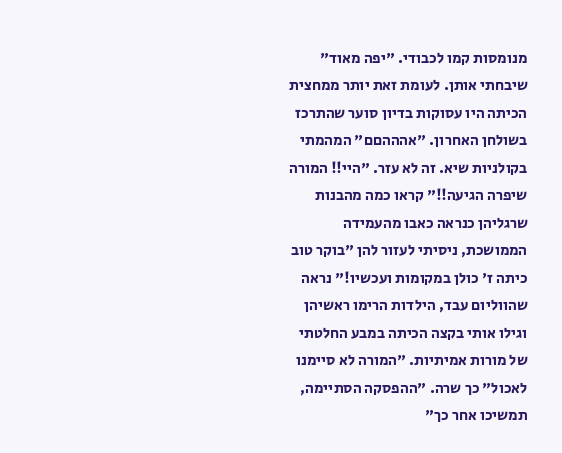מנומסות קמו לכבודי. "יפה מאוד" שיבחתי אותן. לעומת זאת יותר ממחצית הכיתה היו עסוקות בדיון סוער שהתרכז בשולחן האחרון. "אהההםם" המהמתי בקולניות שיא. זה לא עזר. "היי!! המורה שיפרה הגיעה!!" קראו כמה מהבנות שרגליהן כנראה כאבו מהעמידה הממושכת, ניסיתי לעזור להן "בוקר טוב כיתה ז' כולן במקומות ועכשיו!" נראה שהווליום עבד, הילדות הרימו ראשיהן וגילו אותי בקצה הכיתה במבע החלטתי של מורות אמיתיות. "המורה לא סיימנו לאכול" כך שרה. "ההפסקה הסתיימה, תמשיכו אחר כך"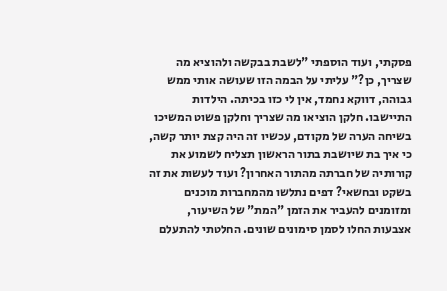פסקתי, ועוד הוספתי "לשבת בבקשה ולהוציא מה שצריך, כן?" עליתי על הבמה הזו שעושה אותי ממש גבוהה, דווקא נחמד, אין לי כזו בכיתה. הילדות התיישבו. חלקן הוציאו מה שצריך וחלקן פשוט המשיכו בשיחה הערה של מקודם, עכשיו זה היה קצת יותר קשה, כי איך בת שיושבת בתור הראשון תצליח לשמוע את קורותיה של חברתה מהתור האחרון? ועוד לעשות את זה בשקט ובחשאי? דפים נתלשו מהמחברות מוכנים ומזומנים להעביר את הזמן "המת" של השיעור, אצבעות החלו לסמן סימונים שונים. החלטתי להתעלם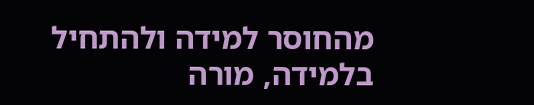מהחוסר למידה ולהתחיל בלמידה, מורה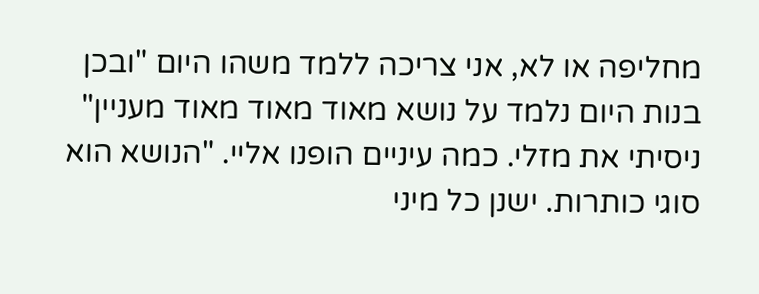מחליפה או לא, אני צריכה ללמד משהו היום "ובכן בנות היום נלמד על נושא מאוד מאוד מאוד מעניין" ניסיתי את מזלי. כמה עיניים הופנו אליי. "הנושא הוא סוגי כותרות. ישנן כל מיני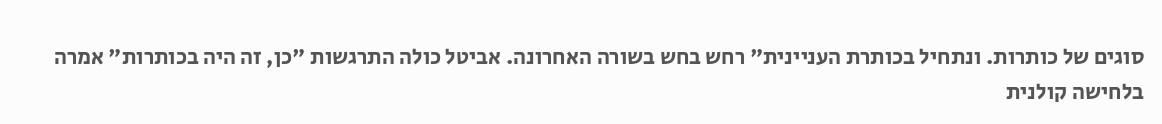סוגים של כותרות. ונתחיל בכותרת העניינית" רחש בחש בשורה האחרונה. אביטל כולה התרגשות "כן, זה היה בכותרות" אמרה בלחישה קולנית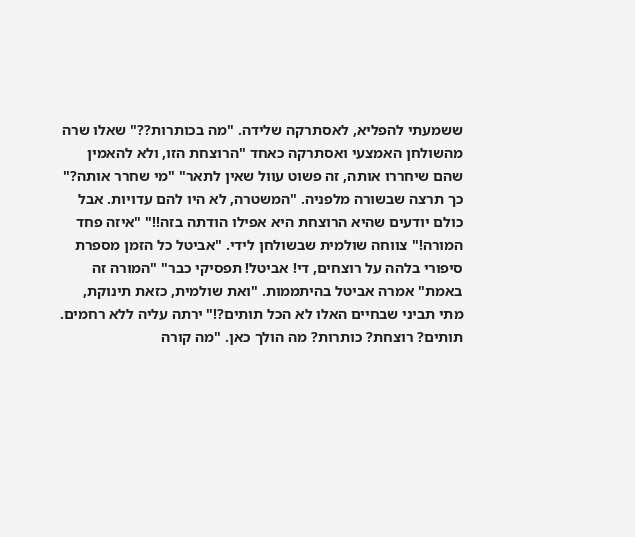ששמעתי להפליא, לאסתרקה שלידה. "מה בכותרות??" שאלו שרה מהשולחן האמצעי ואסתרקה כאחד "הרוצחת הזו, ולא להאמין שהם שיחררו אותה, זה פשוט עוול שאין לתאר" "מי שחרר אותה?" כך תרצה שבשורה מלפניה. "המשטרה, לא היו להם עדויות. אבל כולם יודעים שהיא הרוצחת היא אפילו הודתה בזה!!" "איזה פחד המורה!" צווחה שולמית שבשולחן לידי. "אביטל כל הזמן מספרת סיפורי בלהה על רוצחים, די! אביטל! תפסיקי כבר" "המורה זה באמת" אמרה אביטל בהיתממות. "ואת שולמית, כזאת תינוקת, מתי תביני שבחיים האלו לא הכל תותים?!" ירתה עליה ללא רחמים. תותים? רוצחת? כותרות? מה הולך כאן. "מה קורה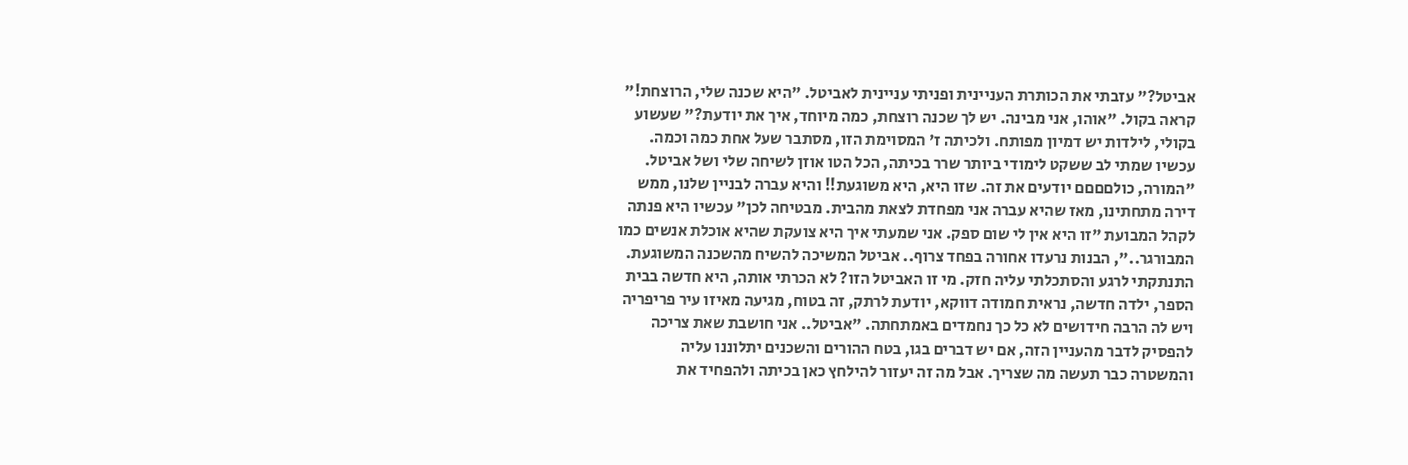אביטל?" עזבתי את הכותרת העניינית ופניתי עניינית לאביטל. "היא שכנה שלי, הרוצחת!" קראה בקול. "אוהו, אני מבינה. יש לך שכנה רוצחת, כמה מיוחד, איך את יודעת?" שעשוע בקולי, לילדות יש דמיון מפותח. ולכיתה ז' המסוימת הזו, מסתבר שעל אחת כמה וכמה. עכשיו שמתי לב ששקט לימודי ביותר שרר בכיתה, הכל הטו אוזן לשיחה שלי ושל אביטל. "המורה, כולםםםם יודעים את זה. שזו היא, היא משוגעת!! והיא עברה לבניין שלנו, ממש דירה מתחתינו, מאז שהיא עברה אני מפחדת לצאת מהבית. מבטיחה לכן" עכשיו היא פנתה לקהל המבועת "זו היא אין לי שום ספק. אני שמעתי איך היא צועקת שהיא אוכלת אנשים כמו המבורגר..", הבנות נרעדו אחורה בפחד צרוף.. אביטל המשיכה להשיח מהשכנה המשוגעת. התנתקתי לרגע והסתכלתי עליה חזק. מי זו האביטל הזו? לא הכרתי אותה, היא חדשה בבית הספר, ילדה חדשה, נראית חמודה דווקא, יודעת לרתק, זה בטוח, מגיעה מאיזו עיר פריפריה ויש לה הרבה חידושים לא כל כך נחמדים באמתחתה. "אביטל.. אני חושבת שאת צריכה להפסיק לדבר מהעניין הזה, אם יש דברים בגו, בטח ההורים והשכנים יתלוננו עליה והמשטרה כבר תעשה מה שצריך. אבל מה זה יעזור להילחץ כאן בכיתה ולהפחיד את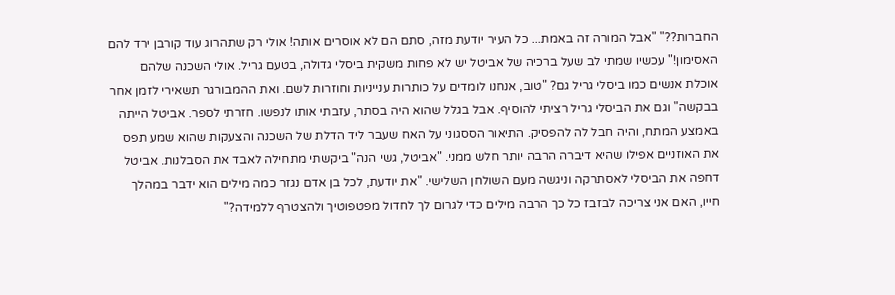החברות??" "אבל המורה זה באמת... כל העיר יודעת מזה, סתם הם לא אוסרים אותה! אולי רק שתהרוג עוד קורבן ירד להם האסימון!" עכשיו שמתי לב שעל ברכיה של אביטל יש לא פחות משקית ביסלי גדולה, בטעם גריל. אולי השכנה שלהם אוכלת אנשים כמו ביסלי גריל גם? "טוב, אנחנו לומדים על כותרות ענייניות וחוזרות לשם. ואת ההמבורגר תשאירי לזמן אחר בבקשה" וגם את הביסלי גריל רציתי להוסיף. אבל בגלל שהוא היה בסתר, עזבתי אותו לנפשו. חזרתי לספר. אביטל הייתה באמצע המתח, והיה חבל לה להפסיק. התיאור הססגוני על האח שעבר ליד הדלת של השכנה והצעקות שהוא שמע תפס את האוזניים אפילו שהיא דיברה הרבה יותר חלש ממני. "אביטל, גשי הנה" ביקשתי מתחילה לאבד את הסבלנות. אביטל דחפה את הביסלי לאסתרקה וניגשה מעם השולחן השלישי. "את יודעת, לכל בן אדם נגזר כמה מילים הוא ידבר במהלך חייו, האם אני צריכה לבזבז כל כך הרבה מילים כדי לגרום לך לחדול מפטפוטיך ולהצטרף ללמידה?"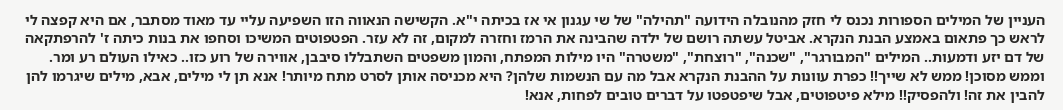העניין של המילים הספורות נכנס לי חזק מהנובלה הידועה "תהילה" של שי עגנון אי אז בכיתה י"א. הקשישה הנאווה הזו השפיעה עליי עד מאוד מסתבר, אם היא קפצה לי לראש כך פתאום באמצע הבנת הנקרא. אביטל עשתה רושם של ילדה שהבינה את הרמז וחזרה למקום, זה לא עזר. הפטפוטים המשיכו וסחפו את בנות כיתה ז' להרפתקאה של דם יזע ודמעות.. המילים "המבורגר", "שכנה", "רוצחת", "משטרה" היו מילות המפתח, והמון משפטים השתבללו סיבבן, אווירה של רוע כזו.. כאילו העולם רע ומר. וממש מסוכן! ממש לא שייך!! כפרת עוונות על ההבנת הנקרא אבל מה עם הנשמות שלהן? היא מכניסה אותן לסרט מתח מיותר! אנא תן לי מילים, אבא, מילים שיגרמו להן להבין את זה! ולהפסיק!! מילא פיטפוטים, אבל שיפטפטו על דברים טובים לפחות, אנא!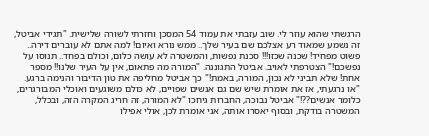הרגשתי שהוא עוזר לי. שוב עזבתי את עמוד 54 המסכן וחזרתי לשורה שלישית. "תגידי אביטל, זה נשמע שמאוד רע אצלכם שם בעיר שלך.. ממש נורא ואיום! למה אתם לא עוברים דירה.. פשוט מפחיד! שכנה שכזו!!! סכנת נפשות, והמשטרה לא עושה כלום, וכולם בפחד.. תנוסו על נפשכם!" הצטרפתי לאויב. אביטל התגוננה. "המורה מה פתאום, אין על העיר שלנו!! מספר אחת! שלא תביני לא נכון, המורה, באמת!" כך אביטל מחליפה את טון הדיבור והנימה ברגע. "או נרגעתי, אז את אומרת שיש שם גם אנשים שפויים, לא כולם משוגעים ואוכלי המבורגרים, כלומר אנשים??!" אביטל נבוכה, החברות גיחכו "לא המורה, זה חריג המקרה הזה, ובכלל, המשטרה בודקת, ובסוף יאסרו אותה, אני אומרת לכן, אולי אפילו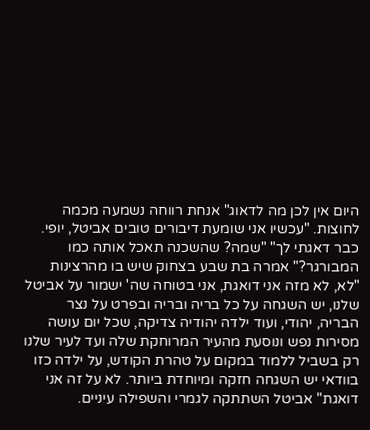היום אין לכן מה לדאוג" אנחת רווחה נשמעה מכמה לחוצות. "עכשיו אני שומעת דיבורים טובים אביטל, יופי. כבר דאגתי לך" "שמה? שהשכנה תאכל אותה כמו המבורגר?" אמרה בת שבע בצחוק שיש בו מהרצינות "לא, לא מזה אני דואגת, אני בטוחה שה' ישמור על אביטל שלנו, יש השגחה על כל בריה ובריה ובפרט על נצר הבריה, יהודי, ועוד ילדה יהודיה צדיקה, שכל יום עושה מסירות נפש ונוסעת מהעיר המרוחקת שלה ועד לעיר שלנו רק בשביל ללמוד במקום על טהרת הקודש, על ילדה כזו בוודאי יש השגחה חזקה ומיוחדת ביותר. לא על זה אני דואגת" אביטל השתתקה לגמרי והשפילה עיניים.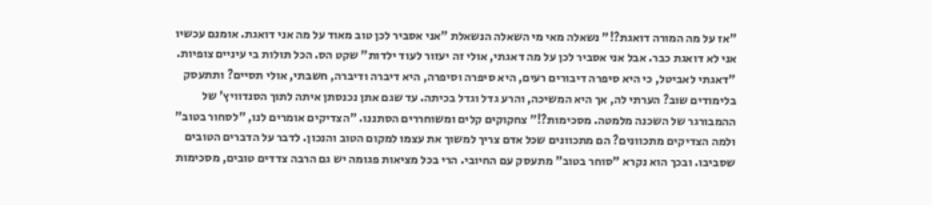"אז על מה המורה דואגת?!" נשאלה מאי מי השאלה הנשאלת "אני אסביר לכן טוב מאוד על מה אני דואגת. אומנם עכשיו אני לא דואגת כבר. אבל אני אסביר לכן על מה דאגתי, אולי זה יעזור לעוד ילדות" שקט הס. הכל תולות בי עיניים צופיות. "דאגתי לאביטל, כי היא סיפרה דיבורים רעים, היא סיפרה וסיפרה, היא דיברה ודיברה, חשבתי, אולי תסיים? ותתעסק בלימודים שוב? הערתי לה, אך היא המשיכה, והרע גדל וגדל בכיתה. עד שגם אתן נכנסתן איתה לתוך הסנדוויץ' של ההמבורגר של השכנה מלמטה. מסכימות?!" צחקוקים קלים ומשוחררים הסתננו. "הצדיקים אומרים לנו, "לסחור בטוב" ולמה הצדיקים מתכוונים? הם מתכוונים שכל אדם צריך למשוך את עצמו למקום הטוב והנכון. לדבר על הדברים הטובים שסביבו. ובכך הוא נקרא "סוחר בטוב" מתעסק עם החיובי. הרי בכל מציאות פגומה יש גם הרבה צדדים טובים, מסכימות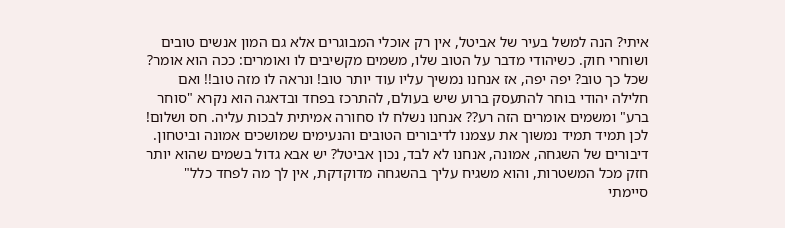איתי? הנה למשל בעיר של אביטל, אין רק אוכלי המבוגרים אלא גם המון אנשים טובים ושוחרי חוק. כשיהודי מדבר על הטוב שלו, משמים מקשיבים לו ואומרים: ככה הוא אומר? שכל כך טוב? יפה יפה, אז אנחנו נמשיך עליו עוד יותר טוב! ונראה לו מזה טוב!! ואם חלילה יהודי בוחר להתעסק ברוע שיש בעולם, להתרכז בפחד ובדאגה הוא נקרא "סוחר ברע" ומשמים אומרים הזה רע?? אנחנו נשלח לו סחורה אמיתית לבכות עליה. חס ושלום! לכן תמיד תמיד נמשוך את עצמנו לדיבורים הטובים והנעימים שמושכים אמונה וביטחון. דיבורים של השגחה, אמונה, אנחנו לא לבד, נכון אביטל? יש אבא גדול בשמים שהוא יותר חזק מכל המשטרות, והוא משגיח עליך בהשגחה מדוקדקת, אין לך מה לפחד כלל" סיימתי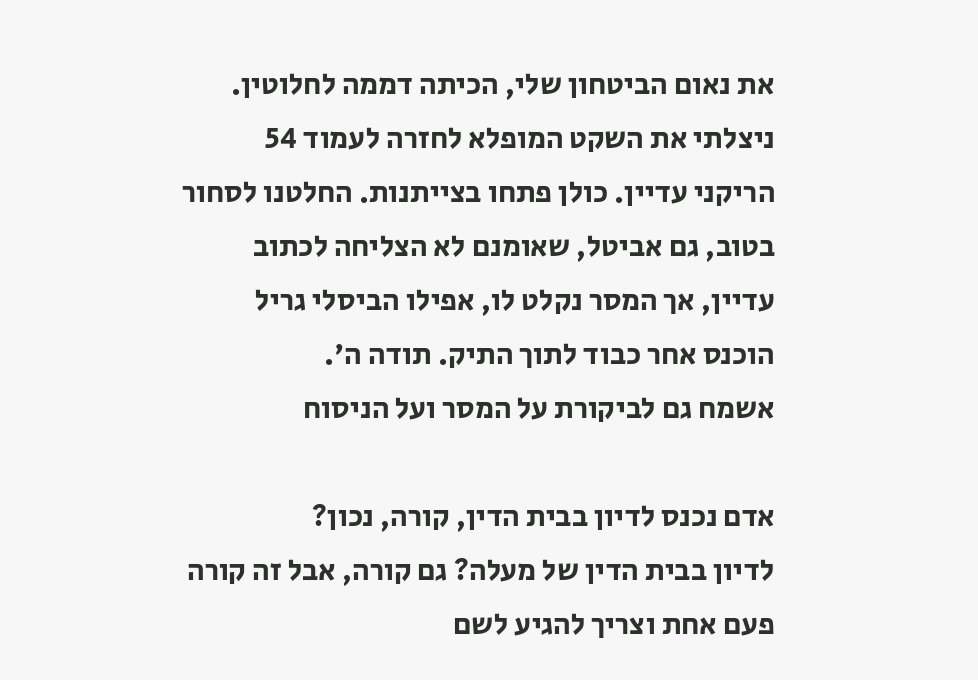את נאום הביטחון שלי, הכיתה דממה לחלוטין. ניצלתי את השקט המופלא לחזרה לעמוד 54 הריקני עדיין. כולן פתחו בצייתנות. החלטנו לסחור בטוב, גם אביטל, שאומנם לא הצליחה לכתוב עדיין, אך המסר נקלט לו, אפילו הביסלי גריל הוכנס אחר כבוד לתוך התיק. תודה ה'.
אשמח גם לביקורת על המסר ועל הניסוח

אדם נכנס לדיון בבית הדין, קורה, נכון?
לדיון בבית הדין של מעלה? גם קורה, אבל זה קורה פעם אחת וצריך להגיע לשם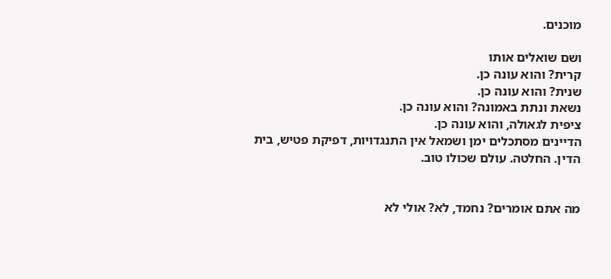מוכנים.

ושם שואלים אותו
קרית? והוא עונה כן.
שנית? והוא עונה כן.
נשאת ונתת באמונה? והוא עונה כן.
ציפית לגאולה, והוא עונה כן.
הדיינים מסתכלים ימן ושמאל אין התנגדויות, דפיקת פטיש, בית הדין. החלטה. עולם שכולו טוב.


מה אתם אומרים? נחמד, לא? אולי לא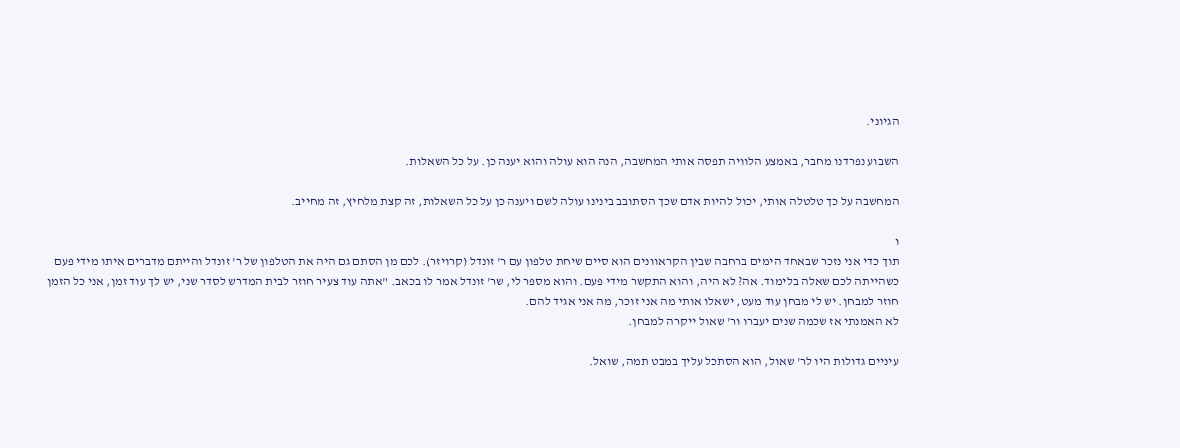הגיוני.

השבוע נפרדנו מחבר, באמצע הלוויה תפסה אותי המחשבה, הנה הוא עולה והוא יענה כן. על כל השאלות.

המחשבה על כך טלטלה אותי, יכול להיות אדם שכך הסתובב בינינו עולה לשם ויענה כן על כל השאלות, זה קצת מלחיץ, זה מחייב.

ו
תוך כדי אני נזכר שבאחד הימים ברחבה שבין הקראוונים הוא סיים שיחת טלפון עם ר' זונדל (קרויזר). לכם מן הסתם גם היה את הטלפון של ר' זונדל והייתם מדברים איתו מידי פעם כשהייתה לכם שאלה בלימוד. אה? לא היה, והוא התקשר מידי פעם. והוא מספר לי, שר' זונדל אמר לו בכאב. "אתה עוד צעיר חוזר לבית המדרש לסדר שני, יש לך עוד זמן, אני כל הזמן חוזר למבחן. יש לי מבחן עוד מעט, ישאלו אותי מה אני זוכר, מה אני אגיד להם.
לא האמנתי אז שכמה שנים יעברו ור' שאול ייקרה למבחן.

עיניים גדולות היו לר' שאול, הוא הסתכל עליך במבט תמה, שואל.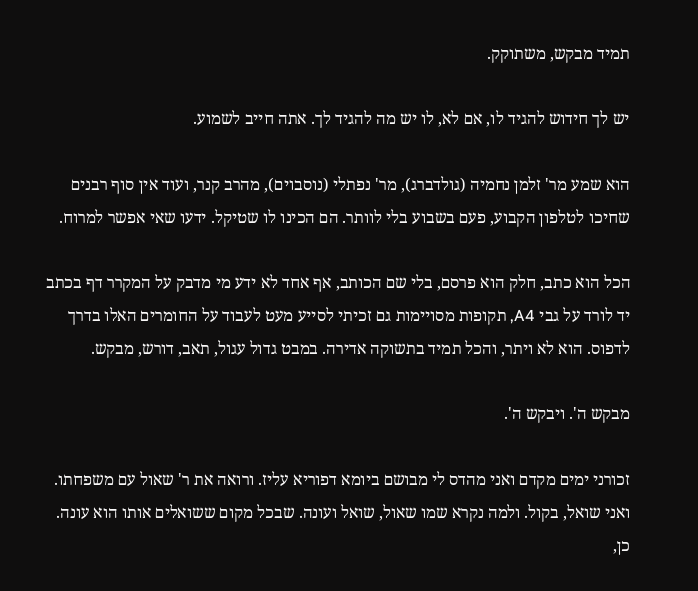תמיד מבקש, משתוקק.

יש לך חידוש להגיד לו, אם לא, לו יש מה להגיד לך. אתה חייב לשמוע.

הוא שמע מר' זלמן נחמיה (גולדברג), מר' נפתלי (נוסבוים), מהרב קנר, ועוד אין סוף רבנים שחיכו לטלפון הקבוע, פעם בשבוע בלי לוותר. הם הכינו לו שטיקל. ידעו שאי אפשר למרוח.

הכל הוא כתב, חלק הוא פרסם, בלי שם הכותב, אף אחד לא ידע מי מדבק על המקרר דף בכתב יד לורד על גבי A4, תקופות מסויימות גם זכיתי לסייע מעט לעבוד על החומרים האלו בדרך לדפוס. הוא לא ויתר, והכל תמיד בתשוקה אדירה. במבט גדול עגול, תאב, דורש, מבקש.

מבקש ה'. ויבקש ה'.

זכורני ימים מקדם ואני מהדס לי מבושם ביומא דפוריא עליז. ורואה את ר' שאול עם משפחתו. ואני שואל, בקול. ולמה נקרא שמו שאול, שואל ועונה. שבכל מקום ששואלים אותו הוא עונה. כן,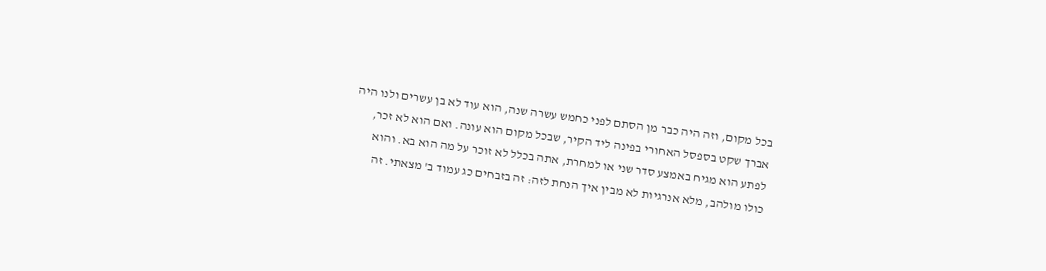בכל מקום, וזה היה כבר מן הסתם לפני כחמש עשרה שנה, הוא עוד לא בן עשרים ולנו היה אברך שקט בספסל האחורי בפינה ליד הקיר, שבכל מקום הוא עונה. ואם הוא לא זכר, לפתע הוא מגיח באמצע סדר שני או למחרת, אתה בכלל לא זוכר על מה הוא בא. והוא כולו מולהב, מלא אנרגיות לא מבין איך הנחת לזה: זה בזבחים כג עמוד ב' מצאתי. זה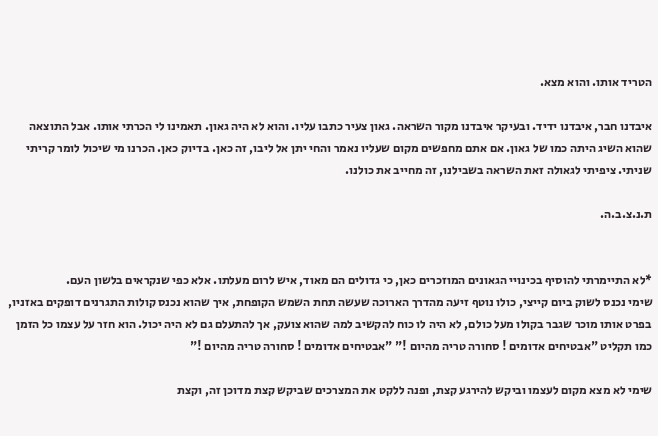הטריד אותו. והוא מצא.

איבדנו חבר, איבדנו ידיד. ובעיקר איבדנו מקור השראה. גאון צעיר כתבו עליו. והוא לא היה גאון. תאמינו לי הכרתי אותו. אבל התוצאה שהוא השיג היתה כמו של גאון. אם אתם מחפשים מקום שעליו נאמר והחי יתן אל ליבו, זה כאן. בדיוק כאן. הכרנו מי שיכול לומר קריתי שניתי. ציפיתי לגאולה זאת השראה בשבילנו, זה מחייב את כולנו.

ת.נ.צ.ב.ה.


*לא התיימרתי להוסיף בכינויי הגאונים המוזכרים כאן, כי גדולים הם מאוד, איש לרום מעלתו. אלא כפי שנקראים בלשון העם.
שימי נכנס לשוק ביום קייצי, כולו נוטף זיעה מהדרך הארוכה שעשה תחת השמש הקופחת, איך שהוא נכנס קולות התגרנים דופקים באזניו, בפרט אותו מוכר שגבר בקולו מעל כולם, לא היה לו כוח להקשיב למה שהוא צועק, אך להתעלם גם לא היה יכול. הוא חזר על עצמו כל הזמן כמו תקליט "אבטיחים אדומים ! סחורה טריה מהיום !" "אבטיחים אדומים ! סחורה טריה מהיום !"

שימי לא מצא מקום לעצמו וביקש להירגע קצת, ופנה ללקט את המצרכים שביקש קצת מדוכן זה, וקצת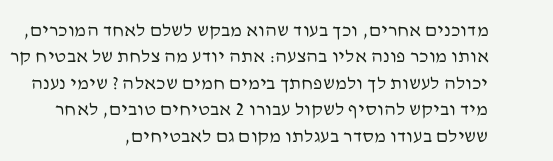מדוכנים אחרים, וכך בעוד שהוא מבקש לשלם לאחד המוכרים, אותו מוכר פונה אליו בהצעה: אתה יודע מה צלחת של אבטיח קר יכולה לעשות לך ולמשפחתך בימים חמים שכאלה ? שימי נענה מיד וביקש להוסיף לשקול עבורו 2 אבטיחים טובים, לאחר ששילם בעודו מסדר בעגלתו מקום גם לאבטיחים,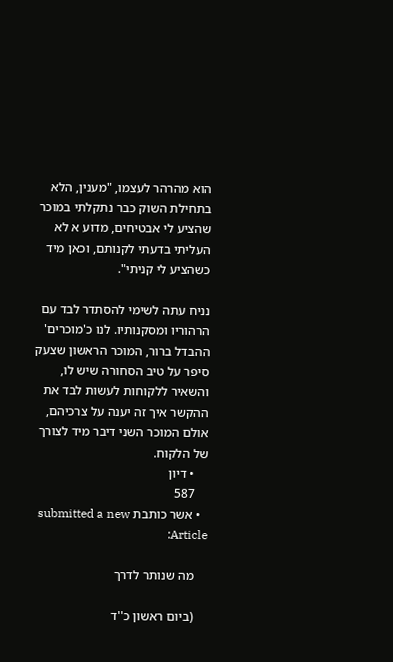הוא מהרהר לעצמו, "מענין, הלא בתחילת השוק כבר נתקלתי במוכר שהציע לי אבטיחים, מדוע א לא העליתי בדעתי לקנותם, וכאן מיד כשהציע לי קניתי".

נניח עתה לשימי להסתדר לבד עם הרהוריו ומסקנותיו. לנו כ'מוכרים' ההבדל ברור, המוכר הראשון שצעק סיפר על טיב הסחורה שיש לו, והשאיר ללקוחות לעשות לבד את ההקשר איך זה יענה על צרכיהם, אולם המוכר השני דיבר מיד לצורך של הלקוח.
    • דיון
    587
  • אשר כותבת submitted a new Article:

    מה שנותר לדרך

    (ביום ראשון כ''ד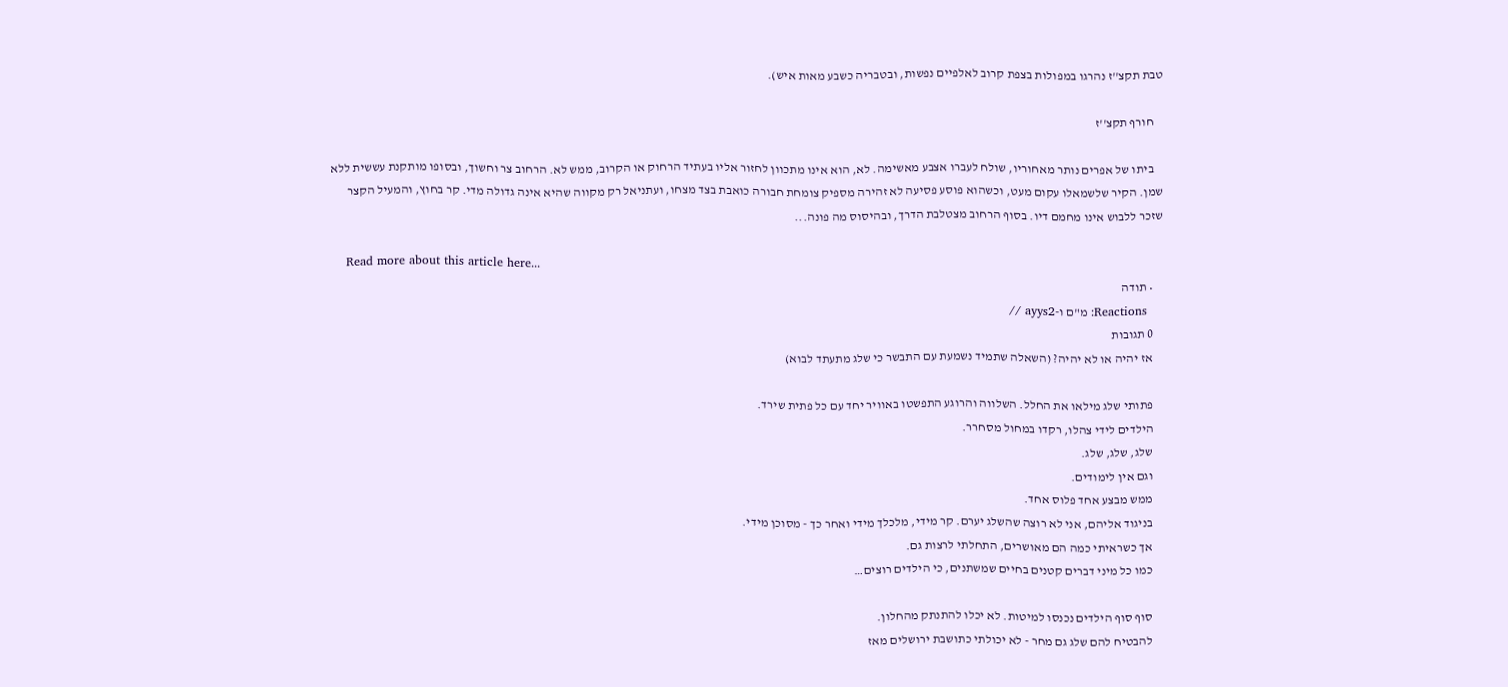טבת תקצ''ז נהרגו במפולות בצפת קרוב לאלפיים נפשות, ובטבריה כשבע מאות איש).

    חורף תקצ''ז

    ביתו של אפרים נותר מאחוריו, שולח לעברו אצבע מאשימה. לא, הוא אינו מתכוון לחזור אליו בעתיד הרחוק או הקרוב, ממש לא. הרחוב צר וחשוך, ובסופו מותקנת עששית ללא שמן. הקיר שלשמאלו עקום מעט, וכשהוא פוסע פסיעה לא זהירה מספיק צומחת חבורה כואבת בצד מצחו, ועתניאל רק מקווה שהיא אינה גדולה מדי. קר בחוץ, והמעיל הקצר שזכר ללבוש אינו מחמם דיו. בסוף הרחוב מצטלבת הדרך, ובהיסוס מה פונה...

    Read more about this article here...
    • תודה
    Reactions: מ"ם ו-ayys2 //
    0 תגובות
    אז יהיה או לא יהיה? (השאלה שתמיד נשמעת עם התבשר כי שלג מתעתד לבוא)

    פתותי שלג מילאו את החלל. השלווה והרוגע התפשטו באוויר יחד עם כל פתית שירד.
    הילדים לידי צהלו, רקדו במחול מסחרר.
    שלג, שלג, שלג.
    וגם אין לימודים.
    ממש מבצע אחד פלוס אחד.
    בניגוד אליהם, אני לא רוצה שהשלג יערם. קר מידי, מלכלך מידי ואחר כך - מסוכן מידי.
    אך כשראיתי כמה הם מאושרים, התחלתי לרצות גם.
    כמו כל מיני דברים קטנים בחיים שמשתנים, כי הילדים רוצים…

    סוף סוף הילדים נכנסו למיטות. לא יכלו להתנתק מהחלון.
    להבטיח להם שלג גם מחר - לא יכולתי כתושבת ירושלים מאז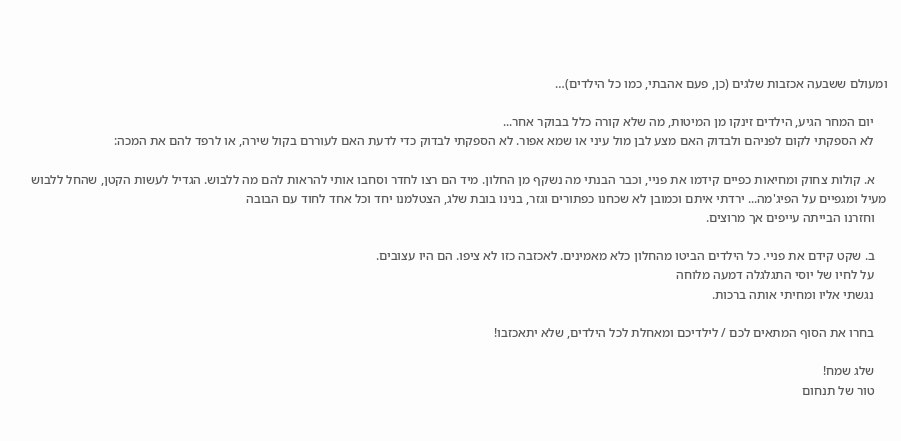ומעולם ששבעה אכזבות שלגים (כן, פעם אהבתי, כמו כל הילדים)…

    יום המחר הגיע, הילדים זינקו מן המיטות, מה שלא קורה כלל בבוקר אחר...
    לא הספקתי לקום לפניהם ולבדוק האם מצע לבן מול עיני או שמא אפור. לא הספקתי לבדוק כדי לדעת האם לעוררם בקול שירה, או לרפד להם את המכה:

    א. קולות צחוק ומחיאות כפיים קידמו את פניי, וכבר הבנתי מה נשקף מן החלון. מיד הם רצו לחדר וסחבו אותי להראות להם מה ללבוש. הגדיל לעשות הקטן, שהחל ללבוש מעיל ומגפיים על הפיג'מה... ירדתי איתם וכמובן לא שכחנו כפתורים וגזר, בנינו בובת שלג, הצטלמנו יחד וכל אחד לחוד עם הבובה
    וחזרנו הבייתה עייפים אך מרוצים.

    ב. שקט קידם את פניי. כל הילדים הביטו מהחלון כלא מאמינים. לאכזבה כזו לא ציפו. הם היו עצובים.
    על לחיו של יוסי התגלגלה דמעה מלוחה
    נגשתי אליו ומחיתי אותה ברכות.

    בחרו את הסוף המתאים לכם / לילדיכם ומאחלת לכל הילדים, שלא יתאכזבו!

    שלג שמח!
    טור של תנחום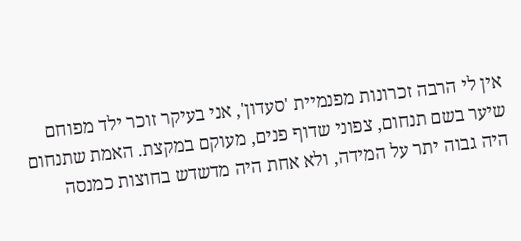אין לי הרבה זכרונות מפנמיית 'סעדון', אני בעיקר זוכר ילד מפוחם שיער בשם תנחום, צפוני שדוף פנים, מעוקם במקצת. האמת שתנחום היה גבוה יתר על המידה, ולא אחת היה מדשדש בחוצות כמנסה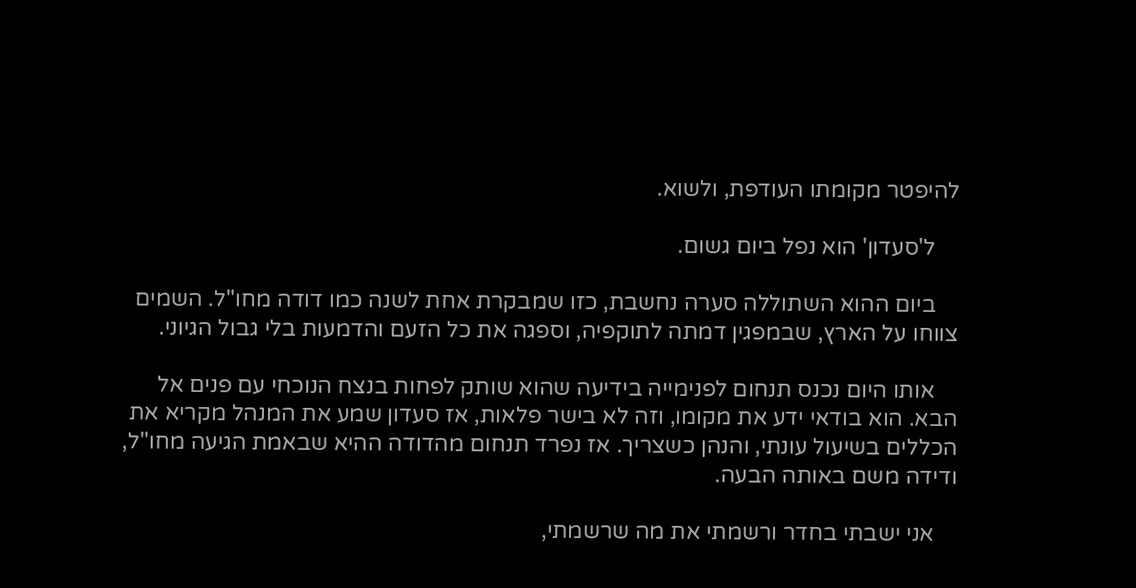להיפטר מקומתו העודפת, ולשוא.

    ל'סעדון' הוא נפל ביום גשום.

    ביום ההוא השתוללה סערה נחשבת, כזו שמבקרת אחת לשנה כמו דודה מחו"ל. השמים צווחו על הארץ, שבמפגין דמתה לתוקפיה, וספגה את כל הזעם והדמעות בלי גבול הגיוני.

    אותו היום נכנס תנחום לפנימייה בידיעה שהוא שותק לפחות בנצח הנוכחי עם פנים אל הבא. הוא בודאי ידע את מקומו, וזה לא בישר פלאות, אז סעדון שמע את המנהל מקריא את הכללים בשיעול עונתי, והנהן כשצריך. אז נפרד תנחום מהדודה ההיא שבאמת הגיעה מחו"ל, ודידה משם באותה הבעה.

    אני ישבתי בחדר ורשמתי את מה שרשמתי,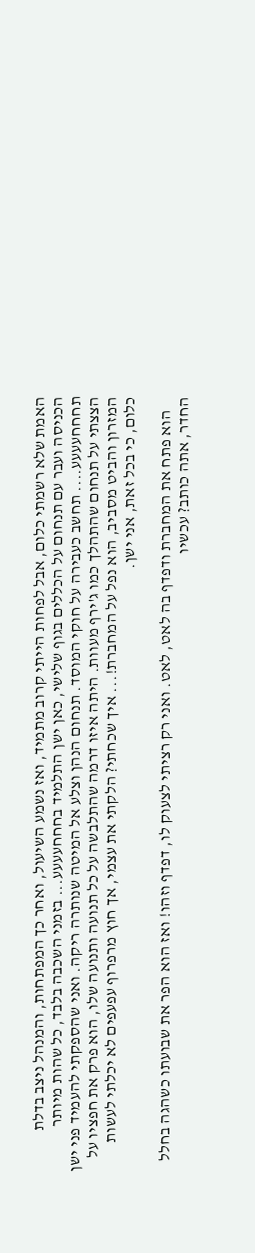האמת שלא רשמתי כלום, אבל לפחות הייתי קרוב מתמיד, ואז נשמע השיעול, ואחר כך המפתחות, והמנהל ניצב בדלת הכניסה ועבר עם תנחום על הכללים בגוף שלישי, כאן ישן התלמיד בחחחעעעע... בזמני השכבה בלבד, כל שהות מיותר תחחחעעעע.... תחשב כעבירה על חוקי המוסד. תנחום הנהן וצלע אל המיטה שנותרה ריקה. ואני שהספקתי להעמיד פני ישן הצצתי על תנחום שהתהלך כמו ג'ירף מעוות. היתה איזו דרמה שהתלבשה על כל תנועה ותנועה שלו, הוא פרק את חפציו על המזרון והביט מסביב, הוא נפל על המחברת!... איך שכחתי? הלקתי את עצמי, אך חוץ מרפרוף עפעפים לא יכלתי לעשות כלום, כי בכל זאת, אני ישן.

    הוא פתח את המחברת ודפדף בה לאט, לאט. ואני רק רציתי לצעוק לו, דפדף וזהו! ואז הוא הפר את שבועתו כשהגה בחלל החדר, אתה כותב? עכשיו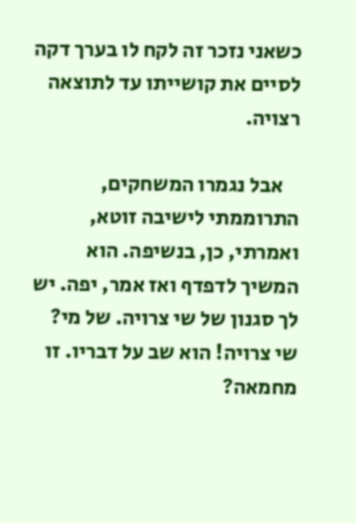כשאני נזכר זה לקח לו בערך דקה לסיים את קושייתו עד לתוצאה רצויה.

    אבל נגמרו המשחקים, התרוממתי לישיבה זוטא, ואמרתי, כן, בנשיפה. הוא המשיך לדפדף ואז אמר, יפה. יש לך סגנון של שי צרויה. של מי? שי צרויה! הוא שב על דבריו. זו מחמאה?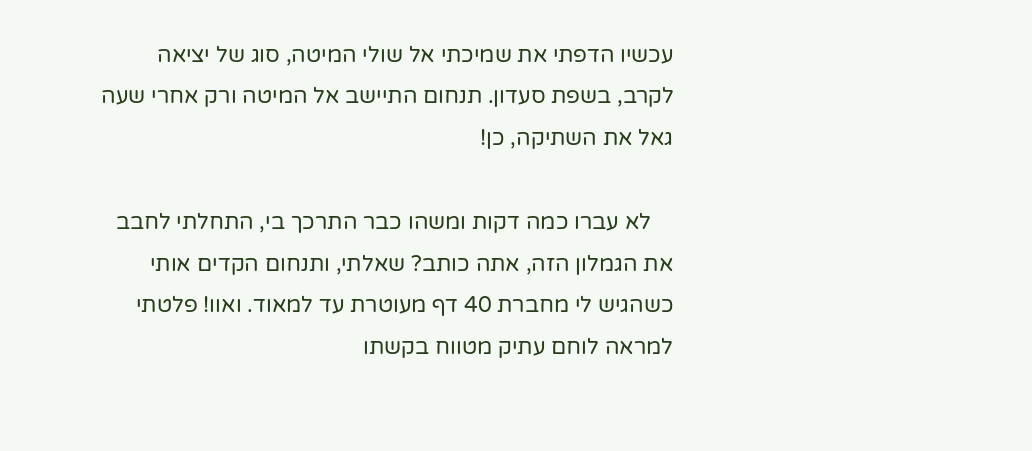עכשיו הדפתי את שמיכתי אל שולי המיטה, סוג של יציאה לקרב, בשפת סעדון. תנחום התיישב אל המיטה ורק אחרי שעה גאל את השתיקה, כן!

    לא עברו כמה דקות ומשהו כבר התרכך בי, התחלתי לחבב את הגמלון הזה, אתה כותב? שאלתי, ותנחום הקדים אותי כשהגיש לי מחברת 40 דף מעוטרת עד למאוד. ואוו! פלטתי למראה לוחם עתיק מטווח בקשתו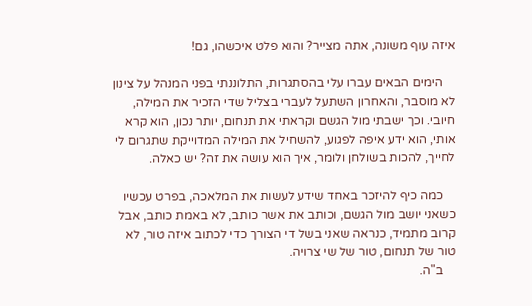איזה עוף משונה, אתה מצייר? והוא פלט איכשהו, גם!

    הימים הבאים עברו עלי בהסתגרות, התלוננתי בפני המנהל על צינון לא מוסבר, והאחרון השתעל לעברי בצליל שדי הזכיר את המילה, חיובי. וכך ישבתי מול הגשם וקראתי את תנחום, יותר נכון, הוא קרא אותי, הוא ידע איפה לפגוע, להשחיל את המילה המדוייקת שתגרום לי לחייך, להכות בשולחן ולומר, איך הוא עושה את זה? יש כאלה.

    כמה כיף להיזכר באחד שידע לעשות את המלאכה, בפרט עכשיו כשאני יושב מול הגשם, וכותב את אשר כותב, לא באמת כותב, אבל קרוב מתמיד, כנראה שאני בשל די הצורך כדי לכתוב איזה טור, לא טור של תנחום, טור של שי צרויה.
    ב"ה.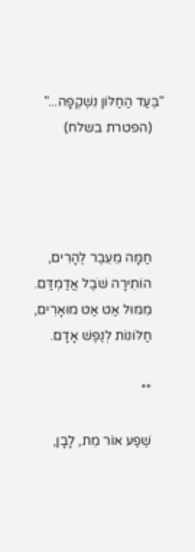"בְּעַד הַחַלּוֹן נִשְׁקְפָה..."
    (הפטרת בשלח)




    חַמָּה מֵעֵבֶר לֶהָרִים,
    הוֹתִירָה שֹׁבֶל אֲדַמְדַּם.
    מִמּוּל אַט אַט מוּאָרִים,
    חַלּוֹנוֹת לְנֶפֶשׁ אָדָם.

    **

    שֶׁפַע אוֹר מֵת, לָבָן,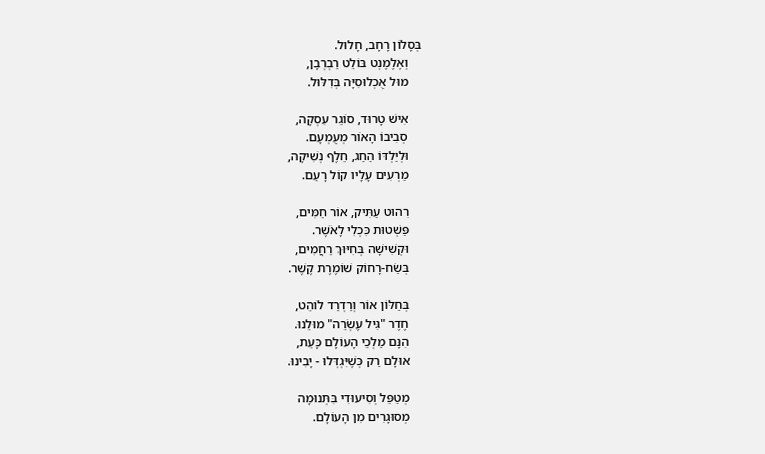בְּסָלוֹן רָחָב, חָלוּל.
    וְאֶלֶמֶנְט בּוֹלֵט רַבְרְבָן,
    מוּל אֻכְלוּסִיָּה בְּדִלּוּל.

    אִישׁ טָרוּד, סוֹגֵר עִסְקָה,
    סְבִיבוֹ הָאוֹר מְעֻמְעָם.
    וּלְיַלְדּוֹ הַחַג, חֵלֶף נְשִׁיקָה,
    מַרְעִים עָלָיו קוֹל רָעַם.

    רִהוּט עַתִּיק, אוֹר חַמִּים,
    פַּשְׁטוּת כִּכְלִי לָאֹשֶׁר.
    וּקְשִׁישָׁה בְּחִיּוּךְ רַחֲמִים,
    בְּשַׂח-רָחוֹק שׁוֹמֶרֶת קֶשֶׁר.

    בְּחַלּוֹן אוֹר וְרַדְרַד לוֹהֵט,
    חֶדֶר "גִּיל עֶשְׂרֵה" מוּלֵנוּ.
    הִנָּם מַלְכֵי הָעוֹלָם כָּעֵת,
    אוּלָם רַק כְּשֶׁיִּגְדְּלוּ - יָבִינוּ.

    מְטַפֵּל וְסִיעוּדִי בִּתְּנוּמָה
    מְסוּגָרִים מִן הָעוֹלָם.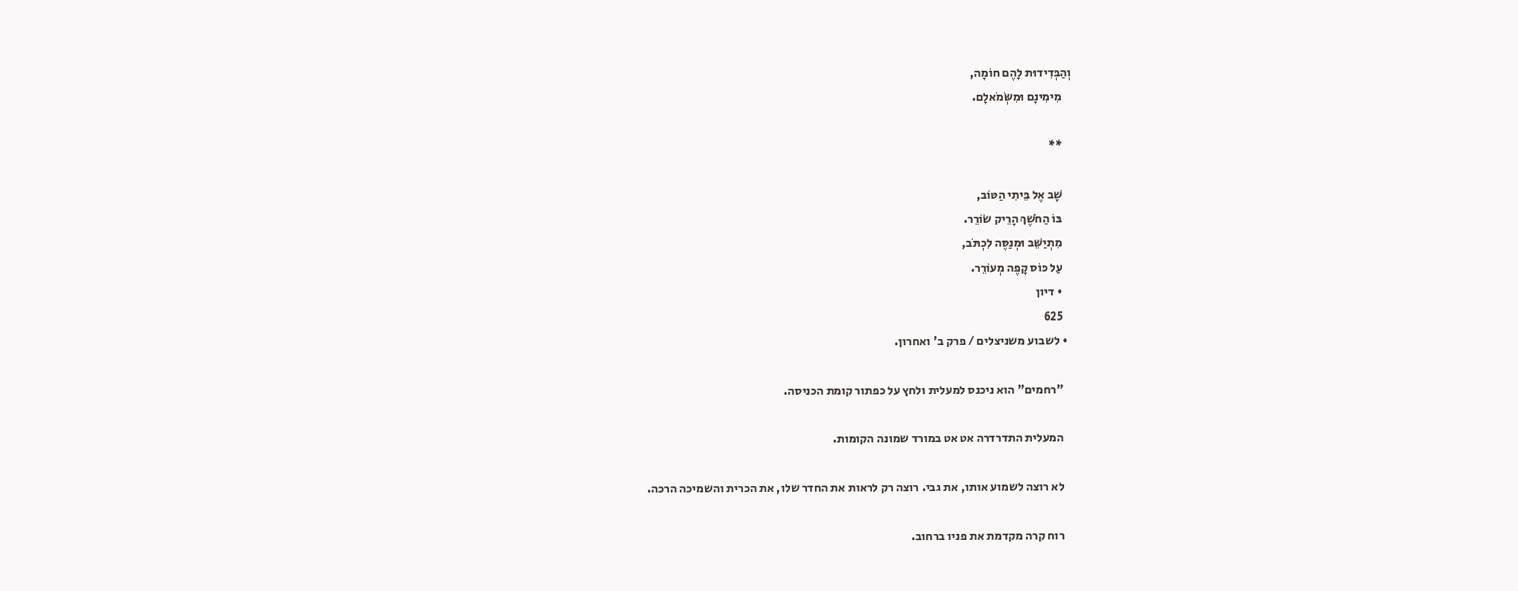וְהַבְּדִידוּת לָהֶם חוֹמָה,
    מִימִינָם וּמִשְּׂמֹאלָם.

    **

    שָׁב אֶל בֵּיתִי הַטּוֹב,
    בּוֹ הַחֹשֶׁךְ הָרֵיק שׂוֹרֵר.
    מִתְיַשֵּׁב וּמְנַסֶּה לִכְתֹּב,
    עַל כּוֹס קָפֶה מְעוֹרֵר.
    • דיון
    625
  • לשבוע משניצלים / פרק ב' ואחרון.

    "רחמים" הוא ניכנס למעלית ולחץ על כפתור קומת הכניסה.

    המעלית התדרדרה אט אט במורד שמונה הקומות.

    לא רוצה לשמוע אותו, את גבי. רוצה רק לראות את החדר שלו, את הכרית והשמיכה הרכה.

    רוח קרה מקדמת את פניו ברחוב.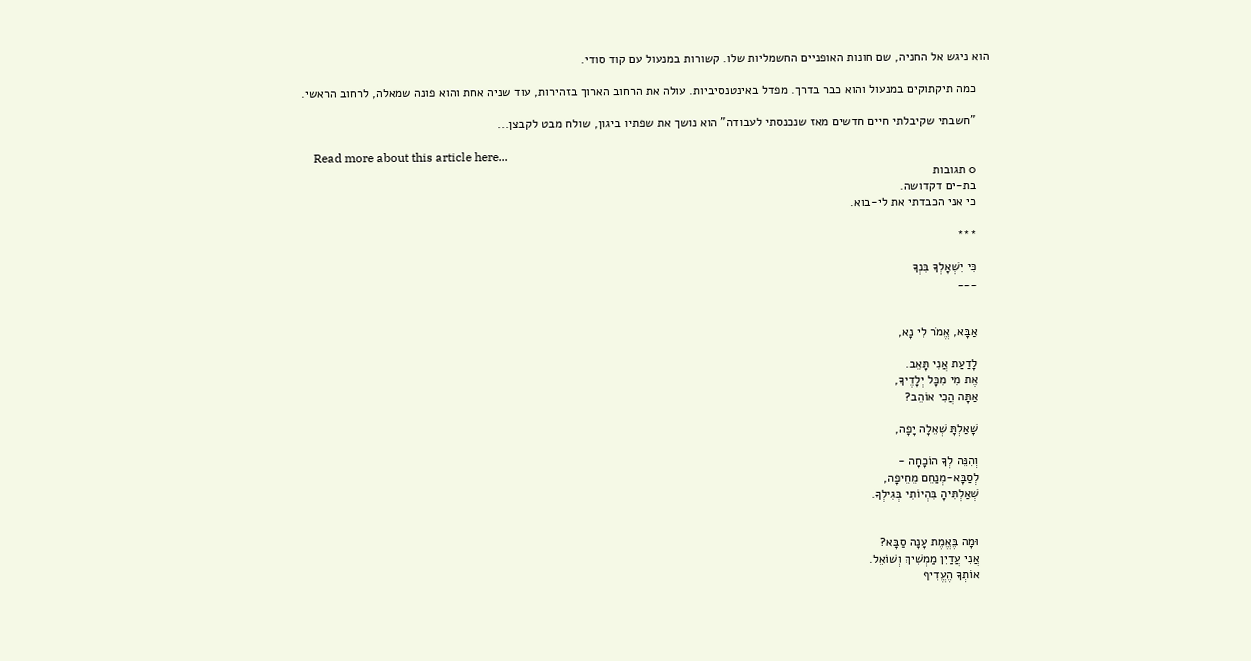הוא ניגש אל החניה, שם חונות האופניים החשמליות שלו. קשורות במנעול עם קוד סודי.

    כמה תיקתוקים במנעול והוא כבר בדרך. מפדל באינטנסיביות. עולה את הרחוב הארוך בזהירות, עוד שניה אחת והוא פונה שמאלה, לרחוב הראשי.

    "חשבתי שקיבלתי חיים חדשים מאז שנכנסתי לעבודה" הוא נושך את שפתיו ביגון, שולח מבט לקבצן...

    Read more about this article here...
    0 תגובות
    בת-ים דקדושה.
    כי אני הכבדתי את לי-בוא.

    ***

    כִּי יִשְׁאָלְךָ בִּנְךָ
    ___


    אַבָּא, אֱמֹר לִי נָא,

    לָדַעַת אֲנִי תָּאֵב.
    אֶת מִי מִכָּל יְלָדֶיךָ,
    אַתָּה הֲכִי אוֹהֵב?

    שָׁאַלְתָּ שְׁאֵלָה יָפָה,

    וְהִנֵּה לְךָ הוֹכָחָה -
    לְסַבָּא-מְנַחֵם מֵחֵיפָה,
    שְׁאַלְתִּיהָ בִּהְיוֹתִי בְּגִילְךָ.


    וּמָה בֶּאֱמֶת עָנָה סַבָּא?
    אֲנִי עֲדַיִן מַמְשִׁיךְ וְשׁוֹאֵל.
    אוֹתְךָ הֶעֱדִיף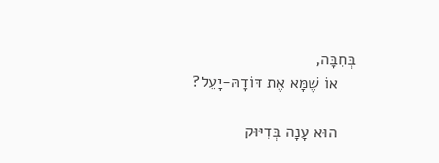בְּחִבָּה,
    אוֹ שֶׁמָּא אֶת דּוֹדָהּ-יָעֵל?

    הוּא עָנָה בְּדִיּוּק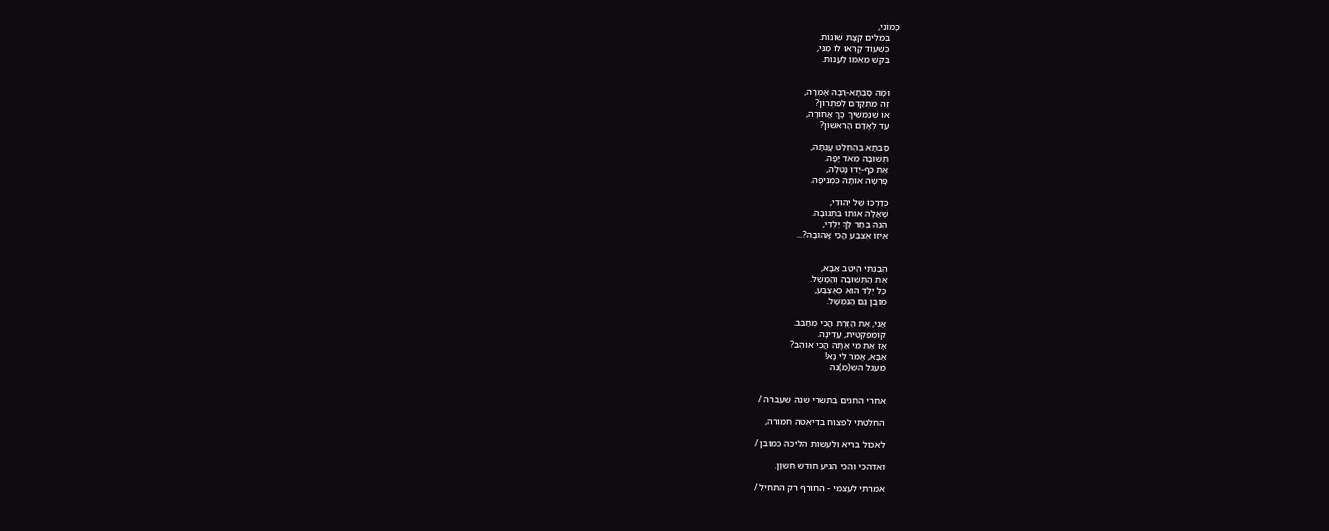כָּמוֹנִי,
    בְּמִלִּים קְצָת שׁוֹנוֹת.
    כְּשֶׁעוֹד קָרְאוּ לוֹ מֶנִּי,
    בִּקֵּשׁ מֵאִמּוֹ לַעֲנוֹת.


    וּמָה סָבְתָא-רַבָּה אָמְרָה,
    זֶה מִתְקַדֵּם לְפִתְרוֹן?
    אוֹ שֶׁנַּמְשִׁיךְ כָּךְ אֲחוֹרָה,
    עַד לְאָדָם הָרִאשׁוֹן?

    סַבְתָּא בְּהֶחְלֵט עָנְתָה,
    תְּשׁוּבָה מְאֹד יָפָה.
    אֶת כַּף-יָדוֹ נָטְלָה,
    פָּרְשָׂה אוֹתָהּ כִּמְנִיפָה.

    כְּדַרְכּוֹ שֶׁל יְהוּדִי,
    שָׁאֲלָה אוֹתוֹ בִּתְגוּבָה.
    הִנֵּה בְּחַר לְךָ יַלְדִּי,
    אֵיזוֹ אֶצְבַּע הֲכִי אֲהוּבָה?...


    הֵבַנְתִּי הֵיטֵב אַבָּא,
    אֶת הַתְּשׁוּבָה וְהַמָּשָׁל.
    כָּל יֶלֶד הוּא כְּאֶצְבַּע,
    מוּבָן גַּם הַנִּמְשָׁל.

    אֲנִי, אֶת הַזֶּרֶת הֲכִי מְחַבֵּב.
    קוֹמְפַּקְטִית, עֲדִינָה.
    אָז אֶת מִי אַתָּה הֲכִי אוֹהֵב?
    אַבָּא, אֱמֹר לִי נָא!
    מעגל הש(מ)נה


    אחרי החגים בתשרי שנה שעברה /

    החלטתי לפצוח בדיאטה חמורה,

    לאכול בריא ולעשות הליכה כמובן /

    ואדהכי והכי הגיע חודש חשוָן.

    אמרתי לעצמי - החורף רק התחיל /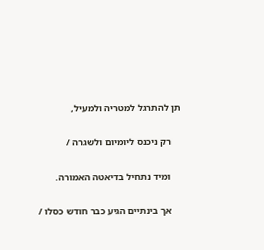תן להתרגל למטריה ולמעיל,

    רק ניכנס ליומיום ולשגרה /

    ומיד נתחיל בדיאטה האמורה.

    אך בינתיים הגיע כבר חודש כסלו /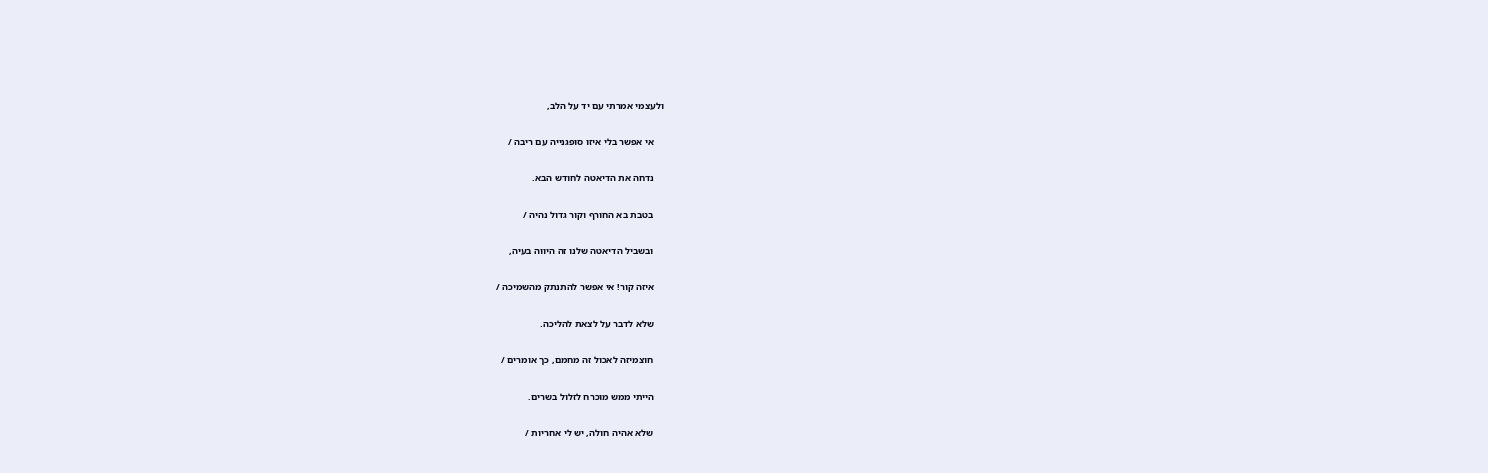ולעצמי אמרתי עם יד על הלב,

    אי אפשר בלי איזו סופגנייה עם ריבה /

    נדחה את הדיאטה לחודש הבא.

    בטבת בא החורף וקור גדול נהיה /

    ובשביל הדיאטה שלנו זה היווה בעיה,

    איזה קור! אי אפשר להתנתק מהשמיכה /

    שלא לדבר על לצאת להליכה.

    חוצמיזה לאכול זה מחמם, כך אומרים /

    הייתי ממש מוכרח לזלול בשרים.

    שלא אהיה חולה, יש לי אחריות /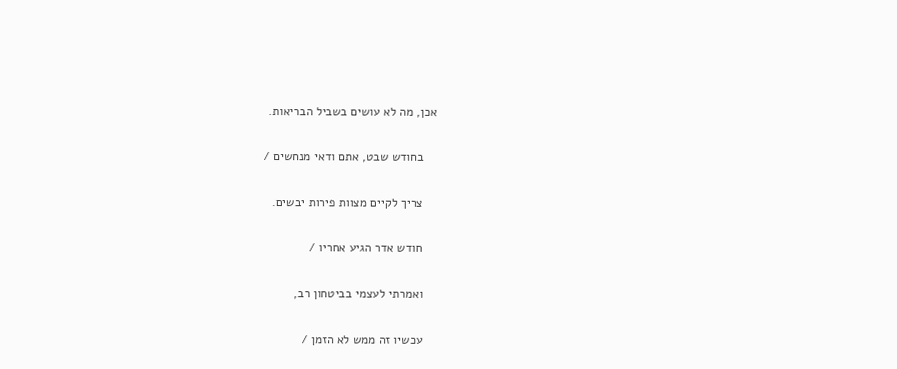אכן, מה לא עושים בשביל הבריאות.

    בחודש שבט, אתם ודאי מנחשים /

    צריך לקיים מצוות פירות יבשים.

    חודש אדר הגיע אחריו /

    ואמרתי לעצמי בביטחון רב,

    עכשיו זה ממש לא הזמן /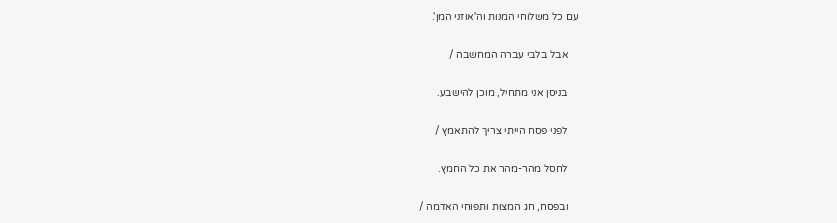עם כל משלוחי המנות וה'אוזני המן'.

    אבל בלבי עברה המחשבה /

    בניסן אני מתחיל, מוכן להישבע.

    לפני פסח הייתי צריך להתאמץ /

    לחסל מהר-מהר את כל החמץ.

    ובפסח, חג המצות ותפוחי האדמה /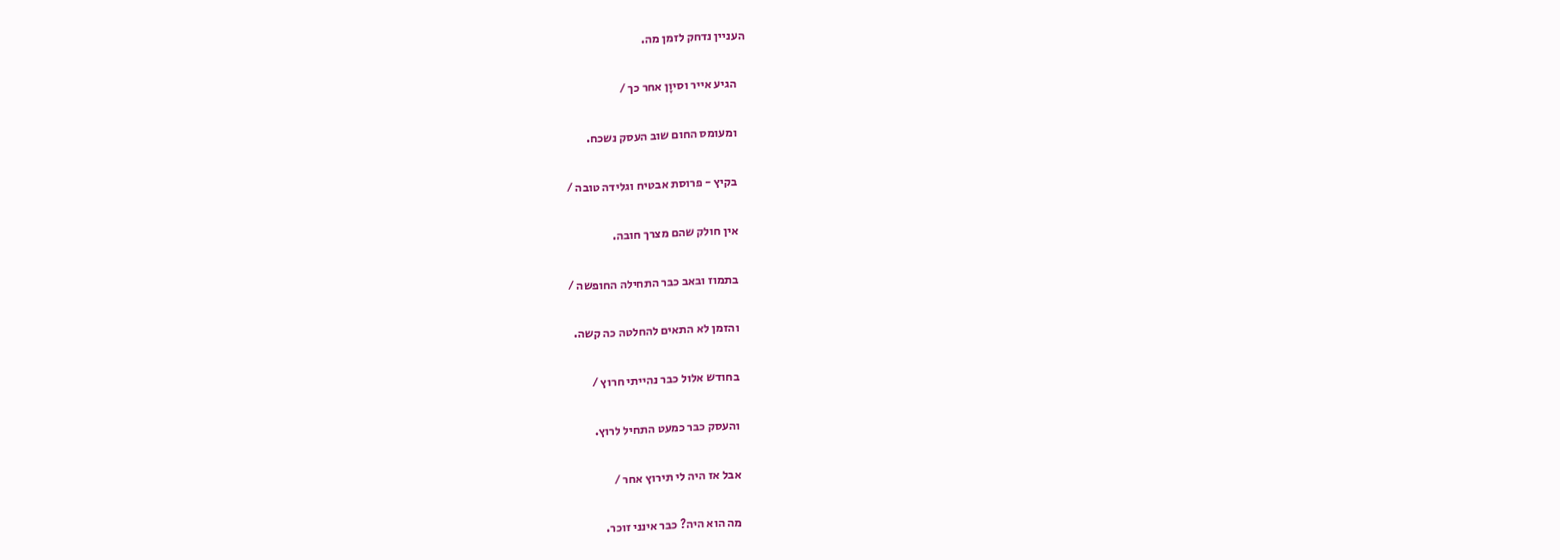העניין נדחק לזמן מה.

    הגיע אייר וסיוָן אחר כך /

    ומעומס החום שוב העסק נשכח.

    בקיץ - פרוסת אבטיח וגלידה טובה /

    אין חולק שהם מצרך חובה.

    בתמוז ובאב כבר התחילה החופשה /

    והזמן לא התאים להחלטה כה קשה.

    בחודש אלול כבר נהייתי חרוץ /

    והעסק כבר כמעט התחיל לרוץ.

    אבל אז היה לי תירוץ אחר /

    מה הוא היה? כבר אינני זוכר.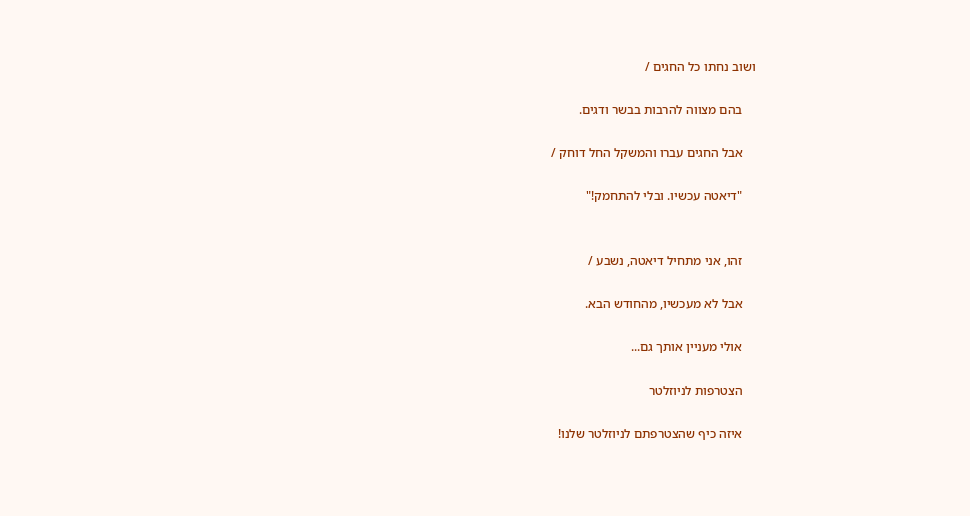ושוב נחתו כל החגים /

    בהם מצווה להרבות בבשר ודגים.

    אבל החגים עברו והמשקל החל דוחק /

    "דיאטה עכשיו. ובלי להתחמק!"


    זהו, אני מתחיל דיאטה, נשבע /

    אבל לא מעכשיו, מהחודש הבא.

    אולי מעניין אותך גם...

    הצטרפות לניוזלטר

    איזה כיף שהצטרפתם לניוזלטר שלנו!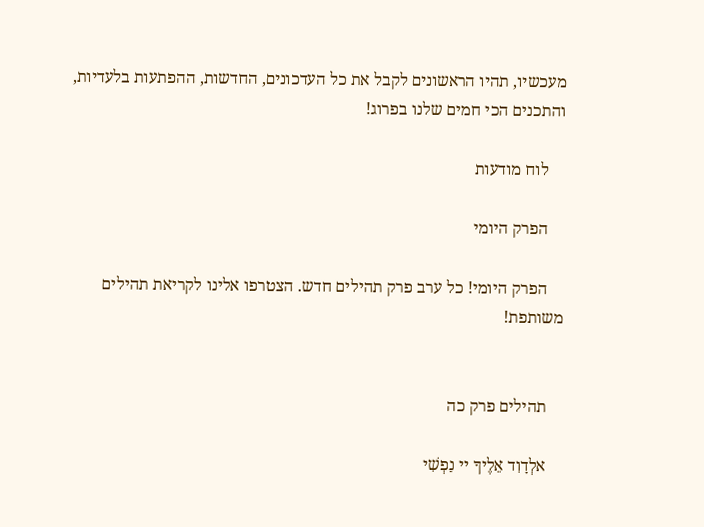מעכשיו, תהיו הראשונים לקבל את כל העדכונים, החדשות, ההפתעות בלעדיות, והתכנים הכי חמים שלנו בפרוג!

    לוח מודעות

    הפרק היומי

    הפרק היומי! כל ערב פרק תהילים חדש. הצטרפו אלינו לקריאת תהילים משותפת!


    תהילים פרק כה

    אלְדָוִד אֵלֶיךָ יי נַפְשִׁי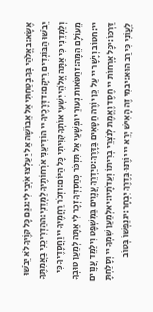אֶשָּׂא:באֱלֹהַי בְּךָ בָטַחְתִּי אַל אֵבוֹשָׁה אַל יַעַלְצוּ אֹיְבַי לִי:גגַּם כָּל קוֶֹיךָ לֹא יֵבֹשׁוּ יֵבֹשׁוּ הַבּוֹגְדִים רֵיקָם:דדְּרָכֶיךָ יי הוֹדִיעֵנִי אֹרְחוֹתֶיךָ לַמְּדֵנִי:ההַדְרִיכֵנִי בַאֲמִתֶּךָ וְלַמְּדֵנִי כִּי אַתָּה אֱלֹהֵי יִשְׁעִי אוֹתְךָ קִוִּיתִי כָּל הַיּוֹם:וזְכֹר רַחֲמֶיךָ יי וַחֲסָדֶיךָ כִּי מֵעוֹלָם הֵמָּה:זחַטֹּאות נְעוּרַי וּפְשָׁעַי אַל תִּזְכֹּר כְּחַסְדְּךָ זְכָר לִי אַתָּה לְמַעַן טוּבְךָ יי:חטוֹב וְיָשָׁר יי עַל כֵּן יוֹרֶה חַטָּאִים בַּדָּרֶךְ:טיַדְרֵךְ עֲנָוִים בַּמִּשְׁפָּט וִילַמֵּד עֲנָוִים דַּרְכּוֹ:יכָּל אָרְחוֹת יי חֶסֶד וֶאֱמֶת לְנֹצְרֵי בְרִיתוֹ וְעֵדֹתָיו:יאלְמַעַן שִׁמְךָ יי וְסָלַחְתָּ לַעֲוֹנִי כִּי רַב הוּא:יבמִי זֶה הָאִישׁ יְרֵא יי יוֹרֶנּוּ בְּדֶרֶךְ יִבְחָר:יגנַפְשׁוֹ בְּטוֹב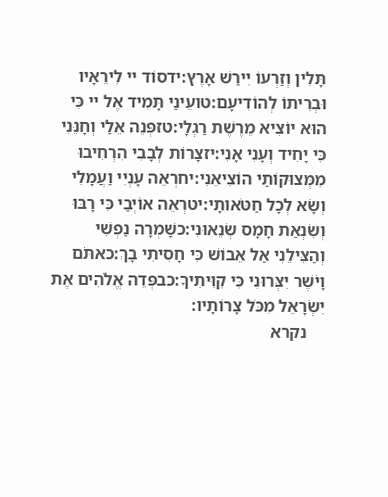תָּלִין וְזַרְעוֹ יִירַשׁ אָרֶץ:ידסוֹד יי לִירֵאָיו וּבְרִיתוֹ לְהוֹדִיעָם:טועֵינַי תָּמִיד אֶל יי כִּי הוּא יוֹצִיא מֵרֶשֶׁת רַגְלָי:טזפְּנֵה אֵלַי וְחָנֵּנִי כִּי יָחִיד וְעָנִי אָנִי:יזצָרוֹת לְבָבִי הִרְחִיבוּ מִמְּצוּקוֹתַי הוֹצִיאֵנִי:יחרְאֵה עָנְיִי וַעֲמָלִי וְשָׂא לְכָל חַטֹּאותָי:יטרְאֵה אוֹיְבַי כִּי רָבּוּ וְשִׂנְאַת חָמָס שְׂנֵאוּנִי:כשָׁמְרָה נַפְשִׁי וְהַצִּילֵנִי אַל אֵבוֹשׁ כִּי חָסִיתִי בָךְ:כאתֹּם וָיֹשֶׁר יִצְּרוּנִי כִּי קִוִּיתִיךָ:כבפְּדֵה אֱלֹהִים אֶת יִשְׂרָאֵל מִכֹּל צָרוֹתָיו:
    נקרא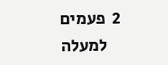2  פעמים
    למעלה